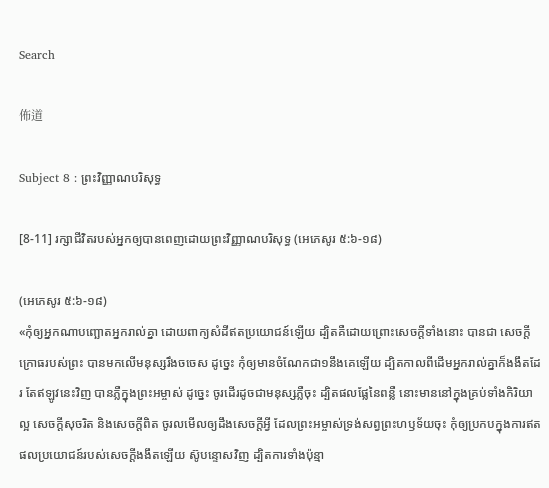Search

佈道

Subject 8 : ព្រះវិញ្ញាណបរិសុទ្ធ

[8-11] រក្សាជីវិតរបស់អ្នកឲ្យបានពេញដោយព្រះវិញ្ញាណបរិសុទ្ធ (អេភេសូរ ៥:៦-១៨)

(អេភេសូរ ៥:៦-១៨)
«កុំឲ្យអ្នកណាបញ្ឆោតអ្នករាល់គ្នា ដោយពាក្យសំដីឥតប្រយោជន៍ឡើយ ដ្បិតគឺដោយព្រោះសេចក្តីទាំងនោះ បានជា សេចក្តីក្រោធរបស់ព្រះ បានមកលើមនុស្សរឹងចចេស ដូច្នេះ កុំឲ្យមានចំណែកជា១នឹងគេឡើយ ដ្បិតកាលពីដើមអ្នករាល់គ្នាក៏ងងឹតដែរ តែឥឡូវនេះវិញ បានភ្លឺក្នុងព្រះអម្ចាស់ ដូច្នេះ ចូរដើរដូចជាមនុស្សភ្លឺចុះ ដ្បិតផលផ្លែនៃពន្លឺ នោះមាននៅក្នុងគ្រប់ទាំងកិរិយាល្អ សេចក្តីសុចរិត និងសេចក្តីពិត ចូរលមើលឲ្យដឹងសេចក្តីអ្វី ដែលព្រះអម្ចាស់ទ្រង់សព្វព្រះហឫទ័យចុះ កុំឲ្យប្រកបក្នុងការឥតផលប្រយោជន៍របស់សេចក្តីងងឹតឡើយ ស៊ូបន្ទោសវិញ ដ្បិតការទាំងប៉ុន្មា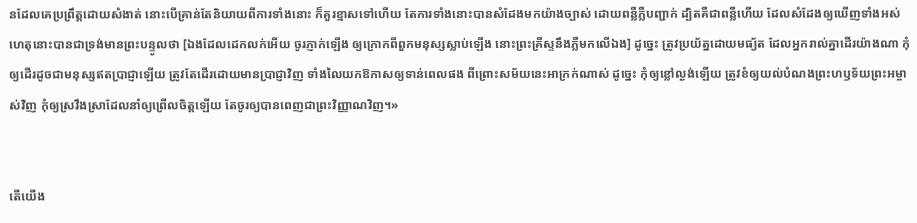នដែលគេប្រព្រឹត្តដោយសំងាត់ នោះបើគ្រាន់តែនិយាយពីការទាំងនោះ ក៏គួរខ្មាសទៅហើយ តែការទាំងនោះបានសំដែងមកយ៉ាងច្បាស់ ដោយពន្លឺភ្លឺបញ្ជាក់ ដ្បិតគឺជាពន្លឺហើយ ដែលសំដែងឲ្យឃើញទាំងអស់ ហេតុនោះបានជាទ្រង់មានព្រះបន្ទូលថា [ឯងដែលដេកលក់អើយ ចូរភ្ញាក់ឡើង ឲ្យក្រោកពីពួកមនុស្សស្លាប់ឡើង នោះព្រះគ្រីស្ទនឹងភ្លឺមកលើឯង] ដូច្នេះ ត្រូវប្រយ័ត្នដោយមធ្យ័ត ដែលអ្នករាល់គ្នាដើរយ៉ាងណា កុំឲ្យដើរដូចជាមនុស្សឥតប្រាជ្ញាឡើយ ត្រូវតែដើរដោយមានប្រាជ្ញាវិញ ទាំងលៃយកឱកាសឲ្យទាន់ពេលផង ពីព្រោះសម័យនេះអាក្រក់ណាស់ ដូច្នេះ កុំឲ្យខ្លៅល្ងង់ឡើយ ត្រូវខំឲ្យយល់បំណងព្រះហឫទ័យព្រះអម្ចាស់វិញ កុំឲ្យស្រវឹងស្រាដែលនាំឲ្យព្រើលចិត្តឡើយ តែចូរឲ្យបានពេញជាព្រះវិញ្ញាណវិញ។»


តើយើង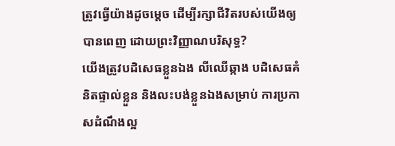ត្រូវធ្វើយ៉ាងដូចម្តេច ដើម្បីរក្សាជីវិតរបស់យើងឲ្យបានពេញ ដោយព្រះវិញ្ញាណបរិសុទ្ធ?
យើងត្រូវបដិសេធខ្លួនឯង លីឈើឆ្កាង បដិសេធគំនិតផ្ទាល់ខ្លួន និងលះបង់ខ្លួនឯងសម្រាប់ ការប្រកាសដំណឹងល្អ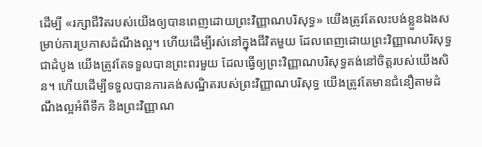ដើម្បី «រក្សាជីវិតរបស់យើងឲ្យបានពេញដោយព្រះវិញ្ញាណបរិសុទ្ធ» យើងត្រូវតែលះបង់ខ្លួនឯងសម្រាប់ការប្រកាសដំណឹងល្អ។ ហើយដើម្បីរស់នៅក្នុងជីវិតមួយ ដែលពេញដោយព្រះវិញ្ញាណបរិសុទ្ធ ជាដំបូង យើងត្រូវតែទទួលបានព្រះពរមួយ ដែលធ្វើឲ្យព្រះវិញ្ញាណបរិសុទ្ធគង់នៅចិត្តរបស់យើងសិន។ ហើយដើម្បីទទួលបានការគង់សណ្ឋិតរបស់ព្រះវិញ្ញាណបរិសុទ្ធ យើងត្រូវតែមានជំនឿតាមដំណឹងល្អអំពីទឹក និងព្រះវិញ្ញាណ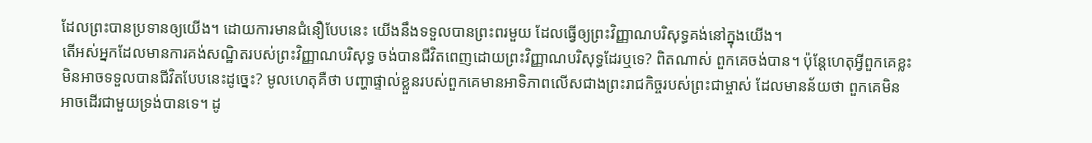ដែលព្រះបានប្រទានឲ្យយើង។ ដោយការមានជំនឿបែបនេះ យើងនឹងទទួលបានព្រះពរមួយ ដែលធ្វើឲ្យព្រះវិញ្ញាណបរិសុទ្ធគង់នៅក្នុងយើង។
តើអស់អ្នកដែលមានការគង់សណ្ឋិតរបស់ព្រះវិញ្ញាណបរិសុទ្ធ ចង់បានជីវិតពេញដោយព្រះវិញ្ញាណបរិសុទ្ធដែរឬទេ? ពិតណាស់ ពួកគេចង់បាន។ ប៉ុន្តែហេតុអ្វីពួកគេខ្លះមិនអាចទទួលបានជីវិតបែបនេះដូច្នេះ? មូលហេតុគឺថា បញ្ហាផ្ទាល់ខ្លួនរបស់ពួកគេមានអាទិភាពលើសជាងព្រះរាជកិច្ចរបស់ព្រះជាម្ចាស់ ដែលមានន័យថា ពួកគេមិនអាចដើរជាមួយទ្រង់បានទេ។ ដូ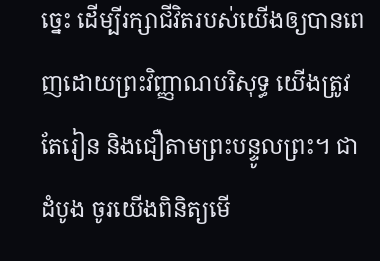ច្នេះ ដើម្បីរក្សាជីវិតរបស់យើងឲ្យបានពេញដោយព្រះវិញ្ញាណបរិសុទ្ធ យើងត្រូវតែរៀន និងជឿតាមព្រះបន្ទូលព្រះ។ ជាដំបូង ចូរយើងពិនិត្យមើ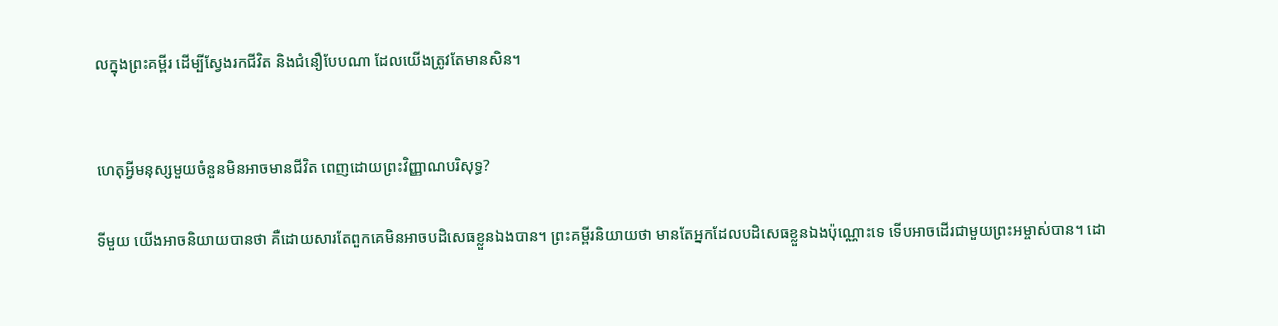លក្នុងព្រះគម្ពីរ ដើម្បីស្វែងរកជីវិត និងជំនឿបែបណា ដែលយើងត្រូវតែមានសិន។


ហេតុអ្វីមនុស្សមួយចំនួនមិនអាចមានជីវិត ពេញដោយព្រះវិញ្ញាណបរិសុទ្ធ?

ទីមួយ យើងអាចនិយាយបានថា គឺដោយសារតែពួកគេមិនអាចបដិសេធខ្លួនឯងបាន។ ព្រះគម្ពីរនិយាយថា មានតែអ្នកដែលបដិសេធខ្លួនឯងប៉ុណ្ណោះទេ ទើបអាចដើរជាមួយព្រះអម្ចាស់បាន។ ដោ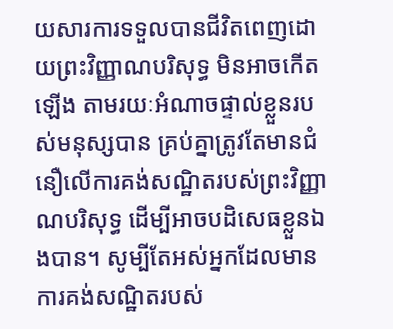យសារការទទួលបានជីវិតពេញដោយព្រះវិញ្ញាណបរិសុទ្ធ មិនអាចកើតឡើង តាមរយៈអំណាចផ្ទាល់ខ្លួនរបស់មនុស្សបាន គ្រប់គ្នាត្រូវតែមានជំនឿលើការគង់សណ្ឋិតរបស់ព្រះវិញ្ញាណបរិសុទ្ធ ដើម្បីអាចបដិសេធខ្លួនឯងបាន។ សូម្បីតែអស់អ្នកដែលមានការគង់សណ្ឋិតរបស់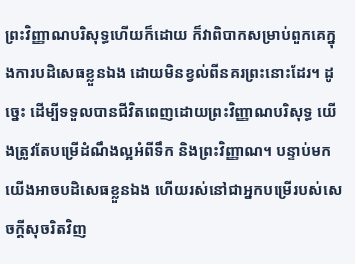ព្រះវិញ្ញាណបរិសុទ្ធហើយក៏ដោយ ក៏វាពិបាកសម្រាប់ពួកគេក្នុងការបដិសេធខ្លួនឯង ដោយមិនខ្វល់ពីនគរព្រះនោះដែរ។ ដូច្នេះ ដើម្បីទទួលបានជីវិតពេញដោយព្រះវិញ្ញាណបរិសុទ្ធ យើងត្រូវតែបម្រើដំណឹងល្អអំពីទឹក និងព្រះវិញ្ញាណ។ បន្ទាប់មក យើងអាចបដិសេធខ្លួនឯង ហើយរស់នៅជាអ្នកបម្រើរបស់សេចក្តីសុចរិតវិញ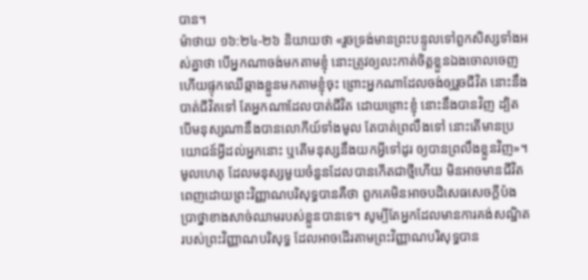បាន។
ម៉ាថាយ ១៦:២៤-២៦ និយាយថា «រួចទ្រង់មានព្រះបន្ទូលទៅពួកសិស្សទាំងអស់គ្នាថា បើអ្នកណាចង់មកតាមខ្ញុំ នោះត្រូវឲ្យលះកាត់ចិត្តខ្លួនឯងចោលចេញ ហើយផ្ទុកឈើឆ្កាងខ្លួនមកតាមខ្ញុំចុះ ព្រោះអ្នកណាដែលចង់ឲ្យរួចជីវិត នោះនឹងបាត់ជីវិតទៅ តែអ្នកណាដែលបាត់ជីវិត ដោយព្រោះខ្ញុំ នោះនឹងបានវិញ ដ្បិតបើមនុស្សណានឹងបានលោកីយ៍ទាំងមូល តែបាត់ព្រលឹងទៅ នោះតើមានប្រយោជន៍អ្វីដល់អ្នកនោះ ឬតើមនុស្សនឹងយកអ្វីទៅដូរ ឲ្យបានព្រលឹងខ្លួនវិញ»។
មូលហេតុ ដែលមនុស្សមួយចំនួនដែលបានកើតជាថ្មីហើយ មិនអាចមានជីវិតពេញដោយព្រះវិញ្ញាណបរិសុទ្ធបានគឺថា ពួកគេមិនអាចបដិសេធសេចក្តីប៉ងប្រាថ្នាខាងសាច់ឈាមរបស់ខ្លួនបានទេ។ សូម្បីតែអ្នកដែលមានការគង់សណ្ឋិតរបស់ព្រះវិញ្ញាណបរិសុទ្ធ ដែលអាចដើរតាមព្រះវិញ្ញាណបរិសុទ្ធបាន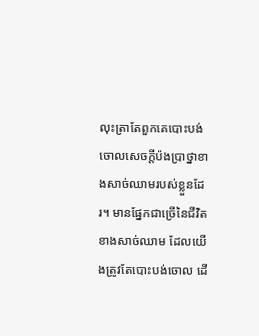លុះត្រាតែពួកគេបោះបង់ចោលសេចក្តីប៉ងប្រាថ្នាខាងសាច់ឈាមរបស់ខ្លួនដែរ។ មានផ្នែកជាច្រើនៃជីវិតខាងសាច់ឈាម ដែលយើងត្រូវតែបោះបង់ចោល ដើ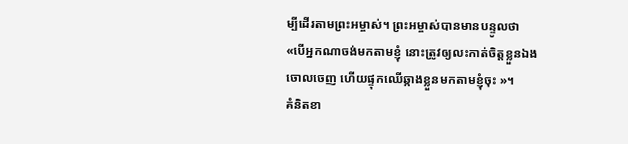ម្បីដើរតាមព្រះអម្ចាស់។ ព្រះអម្ចាស់បានមានបន្ទូលថា «បើអ្នកណាចង់មកតាមខ្ញុំ នោះត្រូវឲ្យលះកាត់ចិត្តខ្លួនឯងចោលចេញ ហើយផ្ទុកឈើឆ្កាងខ្លួនមកតាមខ្ញុំចុះ »។
គំនិតខា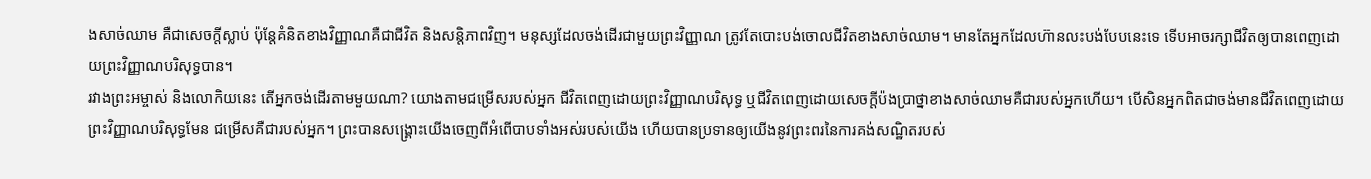ងសាច់ឈាម គឺជាសេចក្តីស្លាប់ ប៉ុន្តែគំនិតខាងវិញ្ញាណគឺជាជីវិត និងសន្តិភាពវិញ។ មនុស្សដែលចង់ដើរជាមួយព្រះវិញ្ញាណ ត្រូវតែបោះបង់ចោលជីវិតខាងសាច់ឈាម។ មានតែអ្នកដែលហ៊ានលះបង់បែបនេះទេ ទើបអាចរក្សាជីវិតឲ្យបានពេញដោយព្រះវិញ្ញាណបរិសុទ្ធបាន។
រវាងព្រះអម្ចាស់ និងលោកិយនេះ តើអ្នកចង់ដើរតាមមួយណា? យោងតាមជម្រើសរបស់អ្នក ជីវិតពេញដោយព្រះវិញ្ញាណបរិសុទ្ធ ឬជីវិតពេញដោយសេចក្តីប៉ងប្រាថ្នាខាងសាច់ឈាមគឺជារបស់អ្នកហើយ។ បើសិនអ្នកពិតជាចង់មានជីវិតពេញដោយព្រះវិញ្ញាណបរិសុទ្ធមែន ជម្រើសគឺជារបស់អ្នក។ ព្រះបានសង្រ្គោះយើងចេញពីអំពើបាបទាំងអស់របស់យើង ហើយបានប្រទានឲ្យយើងនូវព្រះពរនៃការគង់សណ្ឋិតរបស់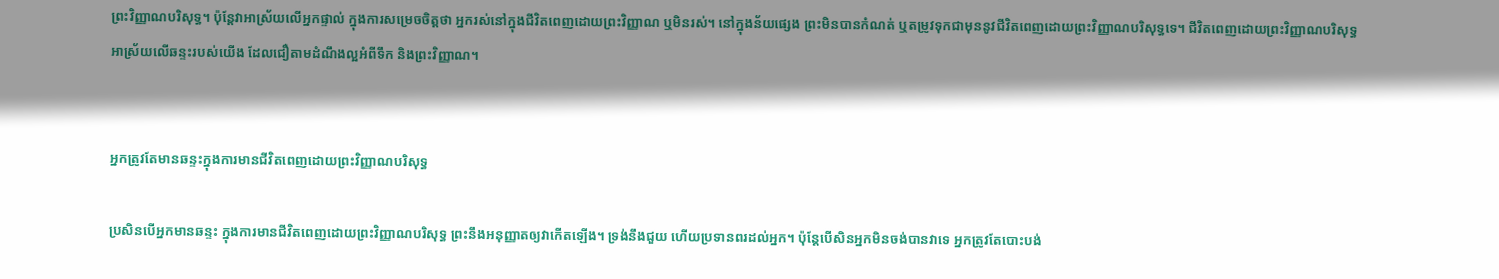ព្រះវិញ្ញាណបរិសុទ្ធ។ ប៉ុន្តែវាអាស្រ័យលើអ្នកផ្ទាល់ ក្នុងការសម្រេចចិត្តថា អ្នករស់នៅក្នុងជីវិតពេញដោយព្រះវិញ្ញាណ ឬមិនរស់។ នៅក្នុងន័យផ្សេង ព្រះមិនបានកំណត់ ឬតម្រូវទុកជាមុននូវជីវិតពេញដោយព្រះវិញ្ញាណបរិសុទ្ធទេ។ ជីវិតពេញដោយព្រះវិញ្ញាណបរិសុទ្ធអាស្រ័យលើឆន្ទះរបស់យើង ដែលជឿតាមដំណឹងល្អអំពីទឹក និងព្រះវិញ្ញាណ។


អ្នកត្រូវតែមានឆន្ទះក្នុងការមានជីវិតពេញដោយព្រះវិញ្ញាណបរិសុទ្ធ

ប្រសិនបើអ្នកមានឆន្ទះ ក្នុងការមានជីវិតពេញដោយព្រះវិញ្ញាណបរិសុទ្ធ ព្រះនឹងអនុញ្ញាតឲ្យវាកើតឡើង។ ទ្រង់នឹងជួយ ហើយប្រទានពរដល់អ្នក។ ប៉ុន្តែបើសិនអ្នកមិនចង់បានវាទេ អ្នកត្រូវតែបោះបង់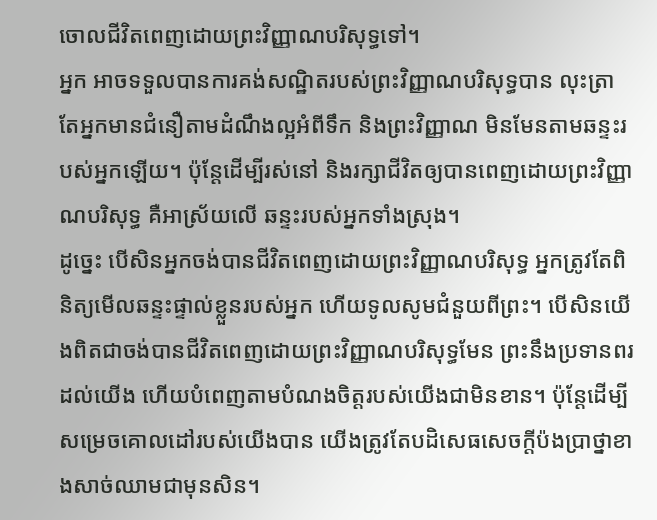ចោលជីវិតពេញដោយព្រះវិញ្ញាណបរិសុទ្ធទៅ។
អ្នក អាចទទួលបានការគង់សណ្ឋិតរបស់ព្រះវិញ្ញាណបរិសុទ្ធបាន លុះត្រាតែអ្នកមានជំនឿតាមដំណឹងល្អអំពីទឹក និងព្រះវិញ្ញាណ មិនមែនតាមឆន្ទះរបស់អ្នកឡើយ។ ប៉ុន្តែដើម្បីរស់នៅ និងរក្សាជីវិតឲ្យបានពេញដោយព្រះវិញ្ញាណបរិសុទ្ធ គឺអាស្រ័យលើ ឆន្ទះរបស់អ្នកទាំងស្រុង។
ដូច្នេះ បើសិនអ្នកចង់បានជីវិតពេញដោយព្រះវិញ្ញាណបរិសុទ្ធ អ្នកត្រូវតែពិនិត្យមើលឆន្ទះផ្ទាល់ខ្លួនរបស់អ្នក ហើយទូលសូមជំនួយពីព្រះ។ បើសិនយើងពិតជាចង់បានជីវិតពេញដោយព្រះវិញ្ញាណបរិសុទ្ធមែន ព្រះនឹងប្រទានពរដល់យើង ហើយបំពេញតាមបំណងចិត្តរបស់យើងជាមិនខាន។ ប៉ុន្តែដើម្បីសម្រេចគោលដៅរបស់យើងបាន យើងត្រូវតែបដិសេធសេចក្តីប៉ងប្រាថ្នាខាងសាច់ឈាមជាមុនសិន។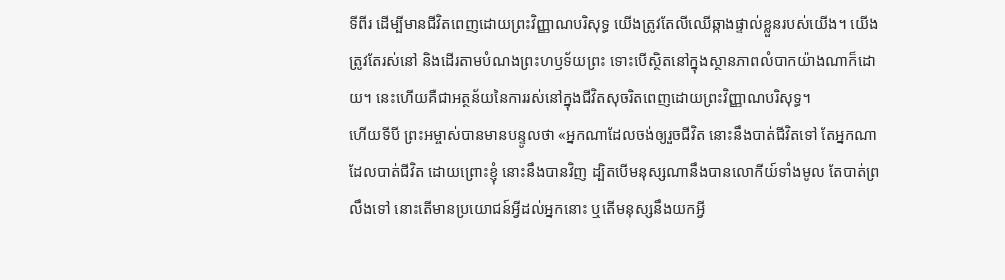ទីពីរ ដើម្បីមានជីវិតពេញដោយព្រះវិញ្ញាណបរិសុទ្ធ យើងត្រូវតែលីឈើឆ្កាងផ្ទាល់ខ្លួនរបស់យើង។ យើងត្រូវតែរស់នៅ និងដើរតាមបំណងព្រះហឫទ័យព្រះ ទោះបើស្ថិតនៅក្នុងស្ថានភាពលំបាកយ៉ាងណាក៏ដោយ។ នេះហើយគឺជាអត្ថន័យនៃការរស់នៅក្នុងជីវិតសុចរិតពេញដោយព្រះវិញ្ញាណបរិសុទ្ធ។
ហើយទីបី ព្រះអម្ចាស់បានមានបន្ទូលថា «អ្នកណាដែលចង់ឲ្យរួចជីវិត នោះនឹងបាត់ជីវិតទៅ តែអ្នកណាដែលបាត់ជីវិត ដោយព្រោះខ្ញុំ នោះនឹងបានវិញ ដ្បិតបើមនុស្សណានឹងបានលោកីយ៍ទាំងមូល តែបាត់ព្រលឹងទៅ នោះតើមានប្រយោជន៍អ្វីដល់អ្នកនោះ ឬតើមនុស្សនឹងយកអ្វី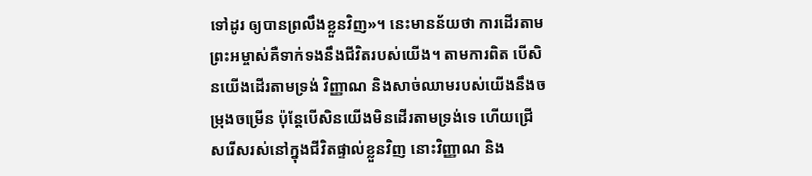ទៅដូរ ឲ្យបានព្រលឹងខ្លួនវិញ»។ នេះមានន័យថា ការដើរតាមព្រះអម្ចាស់គឺទាក់ទងនឹងជីវិតរបស់យើង។ តាមការពិត បើសិនយើងដើរតាមទ្រង់ វិញ្ញាណ និងសាច់ឈាមរបស់យើងនឹងចម្រុងចម្រើន ប៉ុន្តែបើសិនយើងមិនដើរតាមទ្រង់ទេ ហើយជ្រើសរើសរស់នៅក្នុងជីវិតផ្ទាល់ខ្លួនវិញ នោះវិញ្ញាណ និង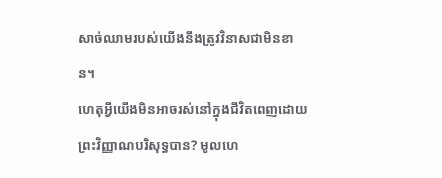សាច់ឈាមរបស់យើងនឹងត្រូវវិនាសជាមិនខាន។
ហេតុអ្វីយើងមិនអាចរស់នៅក្នុងជីវិតពេញដោយព្រះវិញ្ញាណបរិសុទ្ធបាន? មូលហេ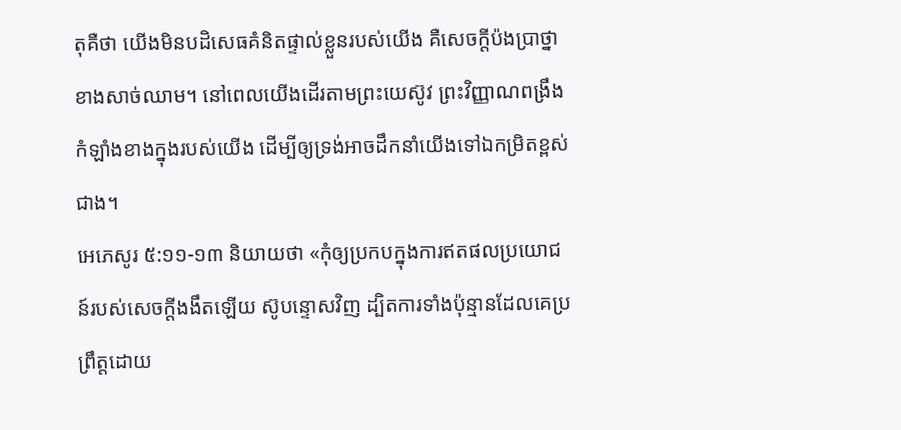តុគឺថា យើងមិនបដិសេធគំនិតផ្ទាល់ខ្លួនរបស់យើង គឺសេចក្តីប៉ងប្រាថ្នាខាងសាច់ឈាម។ នៅពេលយើងដើរតាមព្រះយេស៊ូវ ព្រះវិញ្ញាណពង្រឹងកំឡាំងខាងក្នុងរបស់យើង ដើម្បីឲ្យទ្រង់អាចដឹកនាំយើងទៅឯកម្រិតខ្ពស់ជាង។
អេភេសូរ ៥:១១-១៣ និយាយថា «កុំឲ្យប្រកបក្នុងការឥតផលប្រយោជន៍របស់សេចក្តីងងឹតឡើយ ស៊ូបន្ទោសវិញ ដ្បិតការទាំងប៉ុន្មានដែលគេប្រព្រឹត្តដោយ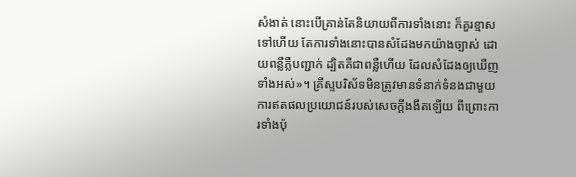សំងាត់ នោះបើគ្រាន់តែនិយាយពីការទាំងនោះ ក៏គួរខ្មាសទៅហើយ តែការទាំងនោះបានសំដែងមកយ៉ាងច្បាស់ ដោយពន្លឺភ្លឺបញ្ជាក់ ដ្បិតគឺជាពន្លឺហើយ ដែលសំដែងឲ្យឃើញទាំងអស់»។ គ្រីស្ទបរិស័ទមិនត្រូវមានទំនាក់ទំនងជាមួយការឥតផលប្រយោជន៍របស់សេចក្តីងងឹតឡើយ ពីព្រោះការទាំងប៉ុ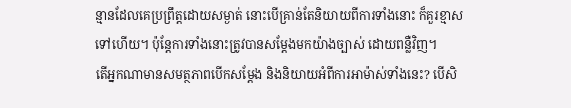ន្មានដែលគេប្រព្រឹត្តដោយសម្ងាត់ នោះបើគ្រាន់តែនិយាយពីការទាំងនោះ ក៏គួរខ្មាសទៅហើយ។ ប៉ុន្តែការទាំងនោះត្រូវបានសម្តែងមកយ៉ាងច្បាស់ ដោយពន្លឺវិញ។
តើអ្នកណាមានសមត្ថភាពបើកសម្តែង និងនិយាយអំពីការអាម៉ាស់ទាំងនេះ? បើសិ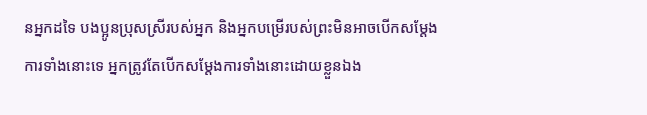នអ្នកដទៃ បងប្អូនប្រុសស្រីរបស់អ្នក និងអ្នកបម្រើរបស់ព្រះមិនអាចបើកសម្តែងការទាំងនោះទេ អ្នកត្រូវតែបើកសម្តែងការទាំងនោះដោយខ្លួនឯង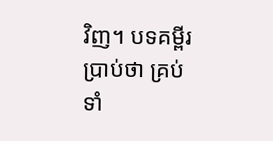វិញ។ បទគម្ពីរប្រាប់ថា គ្រប់ទាំ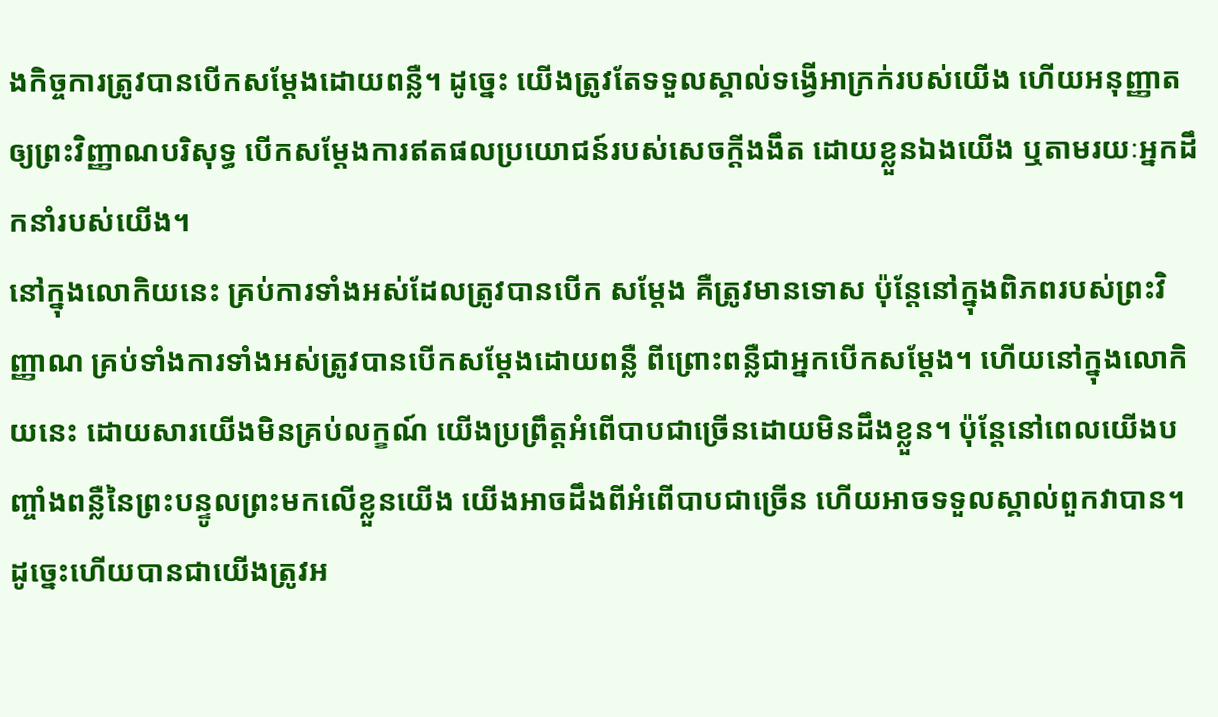ងកិច្ចការត្រូវបានបើកសម្តែងដោយពន្លឺ។ ដូច្នេះ យើងត្រូវតែទទួលស្គាល់ទង្វើអាក្រក់របស់យើង ហើយអនុញ្ញាតឲ្យព្រះវិញ្ញាណបរិសុទ្ធ បើកសម្តែងការឥតផលប្រយោជន៍របស់សេចក្តីងងឹត ដោយខ្លួនឯងយើង ឬតាមរយៈអ្នកដឹកនាំរបស់យើង។
នៅក្នុងលោកិយនេះ គ្រប់ការទាំងអស់ដែលត្រូវបានបើក សម្តែង គឺត្រូវមានទោស ប៉ុន្តែនៅក្នុងពិភពរបស់ព្រះវិញ្ញាណ គ្រប់ទាំងការទាំងអស់ត្រូវបានបើកសម្តែងដោយពន្លឺ ពីព្រោះពន្លឺជាអ្នកបើកសម្តែង។ ហើយនៅក្នុងលោកិយនេះ ដោយសារយើងមិនគ្រប់លក្ខណ៍ យើងប្រព្រឹត្តអំពើបាបជាច្រើនដោយមិនដឹងខ្លួន។ ប៉ុន្តែនៅពេលយើងបញ្ចាំងពន្លឺនៃព្រះបន្ទូលព្រះមកលើខ្លួនយើង យើងអាចដឹងពីអំពើបាបជាច្រើន ហើយអាចទទួលស្គាល់ពួកវាបាន។ ដូច្នេះហើយបានជាយើងត្រូវអ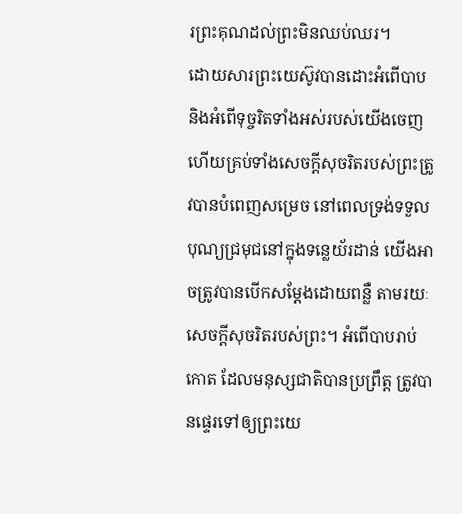រព្រះគុណដល់ព្រះមិនឈប់ឈរ។
ដោយសារព្រះយេស៊ូវបានដោះអំពើបាប និងអំពើទុច្ចរិតទាំងអស់របស់យើងចេញ ហើយគ្រប់ទាំងសេចក្តីសុចរិតរបស់ព្រះត្រូវបានបំពេញសម្រេច នៅពេលទ្រង់ទទួលបុណ្យជ្រមុជនៅក្នុងទន្លេយ័រដាន់ យើងអាចត្រូវបានបើកសម្តែងដោយពន្លឺ តាមរយៈសេចក្តីសុចរិតរបស់ព្រះ។ អំពើបាបរាប់កោត ដែលមនុស្សជាតិបានប្រព្រឹត្ត ត្រូវបានផ្ទេរទៅឲ្យព្រះយេ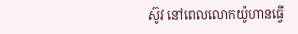ស៊ូវ នៅពេលលោកយ៉ូហានធ្វើ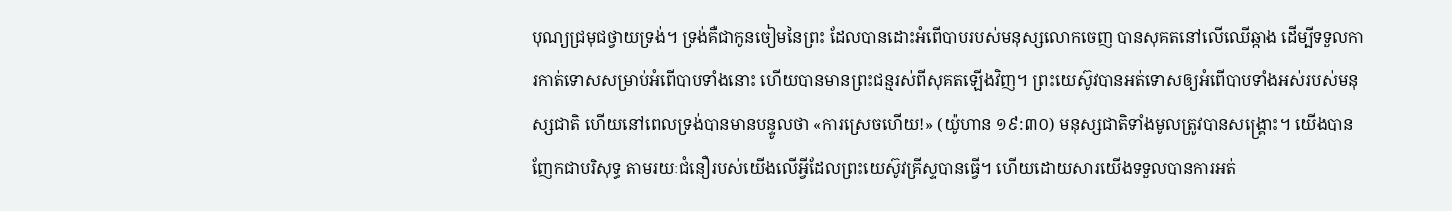បុណ្យជ្រមុជថ្វាយទ្រង់។ ទ្រង់គឺជាកូនចៀមនៃព្រះ ដែលបានដោះអំពើបាបរបស់មនុស្សលោកចេញ បានសុគតនៅលើឈើឆ្កាង ដើម្បីទទួលការកាត់ទោសសម្រាប់អំពើបាបទាំងនោះ ហើយបានមានព្រះជន្មរស់ពីសុគតឡើងវិញ។ ព្រះយេស៊ូវបានអត់ទោសឲ្យអំពើបាបទាំងអស់របស់មនុស្សជាតិ ហើយនៅពេលទ្រង់បានមានបន្ទូលថា «ការស្រេចហើយ!» (យ៉ូហាន ១៩:៣០) មនុស្សជាតិទាំងមូលត្រូវបានសង្រ្គោះ។ យើងបានញែកជាបរិសុទ្ធ តាមរយៈជំនឿរបស់យើងលើអ្វីដែលព្រះយេស៊ូវគ្រីស្ទបានធ្វើ។ ហើយដោយសារយើងទទួលបានការអត់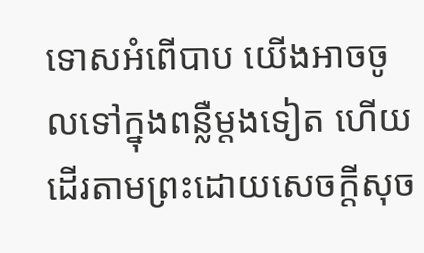ទោសអំពើបាប យើងអាចចូលទៅក្នុងពន្លឺម្តងទៀត ហើយដើរតាមព្រះដោយសេចក្តីសុច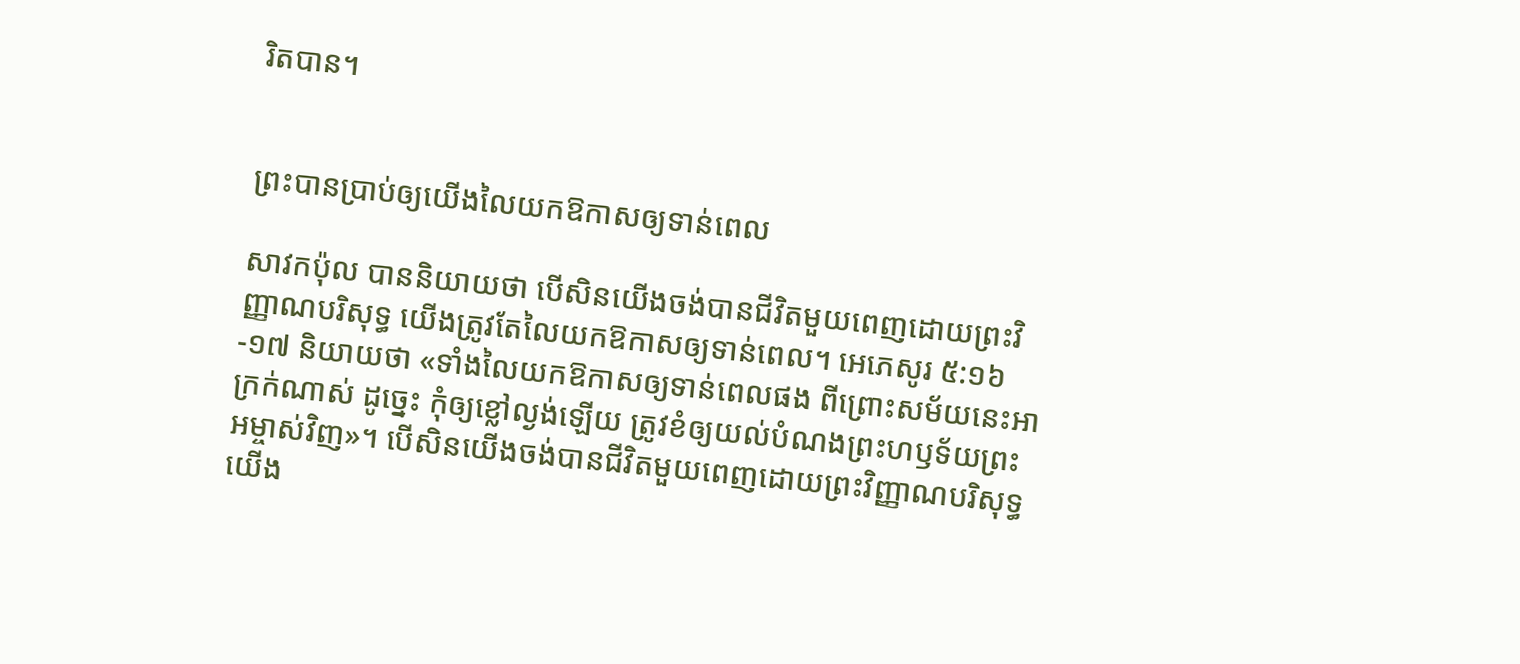រិតបាន។


ព្រះបានប្រាប់ឲ្យយើងលៃយកឱកាសឲ្យទាន់ពេល

សាវកប៉ុល បាននិយាយថា បើសិនយើងចង់បានជីវិតមួយពេញដោយព្រះវិញ្ញាណបរិសុទ្ធ យើងត្រូវតែលៃយកឱកាសឲ្យទាន់ពេល។ អេភេសូរ ៥:១៦-១៧ និយាយថា «ទាំងលៃយកឱកាសឲ្យទាន់ពេលផង ពីព្រោះសម័យនេះអាក្រក់ណាស់ ដូច្នេះ កុំឲ្យខ្លៅល្ងង់ឡើយ ត្រូវខំឲ្យយល់បំណងព្រះហឫទ័យព្រះអម្ចាស់វិញ»។ បើសិនយើងចង់បានជីវិតមួយពេញដោយព្រះវិញ្ញាណបរិសុទ្ធ យើង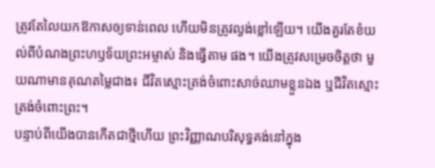ត្រូវតែលៃយកឱកាសឲ្យទាន់ពេល ហើយមិនត្រូវល្ងង់ខ្លៅឡើយ។ យើងគួរតែខំយល់ពីបំណងព្រះហឫទ័យព្រះអម្ចាស់ និងធ្វើតាម ផង។ យើងត្រូវសម្រេចចិត្តថា មួយណាមានគុណតម្លៃជាង៖ ជីវិតស្មោះត្រង់ចំពោះសាច់ឈាមខ្លួនឯង ឬជីវិតស្មោះត្រង់ចំពោះព្រះ។
បន្ទាប់ពីយើងបានកើតជាថ្មីហើយ ព្រះវិញ្ញាណបរិសុទ្ធគង់នៅក្នុង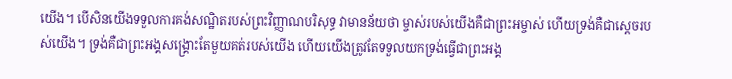យើង។ បើសិនយើងទទួលការគង់សណ្ឋិតរបស់ព្រះវិញ្ញាណបរិសុទ្ធ វាមានន័យថា ម្ចាស់របស់យើងគឺជាព្រះអម្ចាស់ ហើយទ្រង់គឺជាស្តេចរបស់យើង។ ទ្រង់គឺជាព្រះអង្គសង្រ្គោះតែមួយគត់របស់យើង ហើយយើងត្រូវតែទទួលយកទ្រង់ធ្វើជាព្រះអង្គ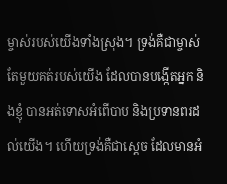ម្ចាស់របស់យើងទាំងស្រុង។ ទ្រង់គឺជាម្ចាស់តែមួយគត់របស់យើង ដែលបានបង្កើតអ្នក និងខ្ញុំ បានអត់ទោសអំពើបាប និងប្រទានពរដល់យើង។ ហើយទ្រង់គឺជាស្តេច ដែលមានអំ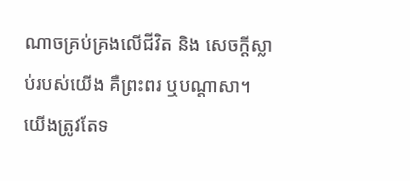ណាចគ្រប់គ្រងលើជីវិត និង សេចក្តីស្លាប់របស់យើង គឺព្រះពរ ឬបណ្តាសា។ យើងត្រូវតែទ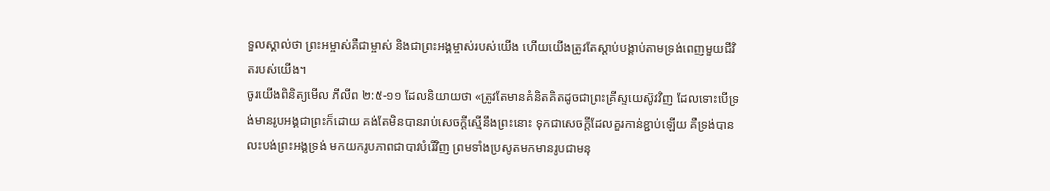ទួលស្គាល់ថា ព្រះអម្ចាស់គឺជាម្ចាស់ និងជាព្រះអង្គម្ចាស់របស់យើង ហើយយើងត្រូវតែស្តាប់បង្គាប់តាមទ្រង់ពេញមួយជីវិតរបស់យើង។
ចូរយើងពិនិត្យមើល ភីលីព ២:៥-១១ ដែលនិយាយថា «ត្រូវតែមានគំនិតគិតដូចជាព្រះគ្រីស្ទយេស៊ូវវិញ ដែលទោះបើទ្រង់មានរូបអង្គជាព្រះក៏ដោយ គង់តែមិនបានរាប់សេចក្តីស្មើនឹងព្រះនោះ ទុកជាសេចក្តីដែលគួរកាន់ខ្ជាប់ឡើយ គឺទ្រង់បានលះបង់ព្រះអង្គទ្រង់ មកយករូបភាពជាបាវបំរើវិញ ព្រមទាំងប្រសូតមកមានរូបជាមនុ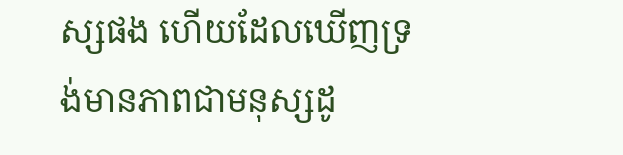ស្សផង ហើយដែលឃើញទ្រង់មានភាពជាមនុស្សដូ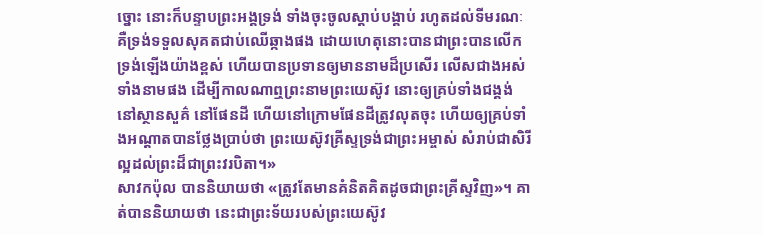ច្នោះ នោះក៏បន្ទាបព្រះអង្គទ្រង់ ទាំងចុះចូលស្តាប់បង្គាប់ រហូតដល់ទីមរណៈ គឺទ្រង់ទទួលសុគតជាប់ឈើឆ្កាងផង ដោយហេតុនោះបានជាព្រះបានលើកទ្រង់ឡើងយ៉ាងខ្ពស់ ហើយបានប្រទានឲ្យមាននាមដ៏ប្រសើរ លើសជាងអស់ទាំងនាមផង ដើម្បីកាលណាឮព្រះនាមព្រះយេស៊ូវ នោះឲ្យគ្រប់ទាំងជង្គង់នៅស្ថានសួគ៌ នៅផែនដី ហើយនៅក្រោមផែនដីត្រូវលុតចុះ ហើយឲ្យគ្រប់ទាំងអណ្តាតបានថ្លែងប្រាប់ថា ព្រះយេស៊ូវគ្រីស្ទទ្រង់ជាព្រះអម្ចាស់ សំរាប់ជាសិរីល្អដល់ព្រះដ៏ជាព្រះវរបិតា។»
សាវកប៉ុល បាននិយាយថា «ត្រូវតែមានគំនិតគិតដូចជាព្រះគ្រីស្ទវិញ»។ គាត់បាននិយាយថា នេះជាព្រះទ័យរបស់ព្រះយេស៊ូវ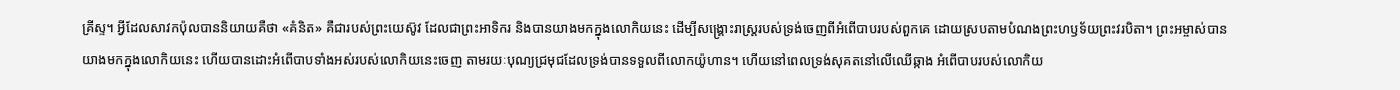គ្រីស្ទ។ អ្វីដែលសាវកប៉ុលបាននិយាយគឺថា «គំនិត» គឺជារបស់ព្រះយេស៊ូវ ដែលជាព្រះអាទិករ និងបានយាងមកក្នុងលោកិយនេះ ដើម្បីសង្រ្គោះរាស្ត្ររបស់ទ្រង់ចេញពីអំពើបាបរបស់ពួកគេ ដោយស្របតាមបំណងព្រះហឫទ័យព្រះវរបិតា។ ព្រះអម្ចាស់បានយាងមកក្នុងលោកិយនេះ ហើយបានដោះអំពើបាបទាំងអស់របស់លោកិយនេះចេញ តាមរយៈបុណ្យជ្រមុជដែលទ្រង់បានទទួលពីលោកយ៉ូហាន។ ហើយនៅពេលទ្រង់សុគតនៅលើឈើឆ្កាង អំពើបាបរបស់លោកិយ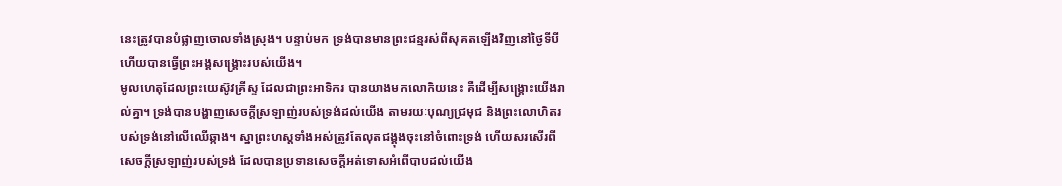នេះត្រូវបានបំផ្លាញចោលទាំងស្រុង។ បន្ទាប់មក ទ្រង់បានមានព្រះជន្មរស់ពីសុគតឡើងវិញនៅថ្ងៃទីបី ហើយបានធ្វើព្រះអង្គសង្រ្គោះរបស់យើង។
មូលហេតុដែលព្រះយេស៊ូវគ្រីស្ទ ដែលជាព្រះអាទិករ បានយាងមកលោកិយនេះ គឺដើម្បីសង្រ្គោះយើងរាល់គ្នា។ ទ្រង់បានបង្ហាញសេចក្តីស្រឡាញ់របស់ទ្រង់ដល់យើង តាមរយៈបុណ្យជ្រមុជ និងព្រះលោហិតរបស់ទ្រង់នៅលើឈើឆ្កាង។ ស្នាព្រះហស្តទាំងអស់ត្រូវតែលុតជង្គុងចុះនៅចំពោះទ្រង់ ហើយសរសើរពី សេចក្តីស្រឡាញ់របស់ទ្រង់ ដែលបានប្រទានសេចក្តីអត់ទោសអំពើបាបដល់យើង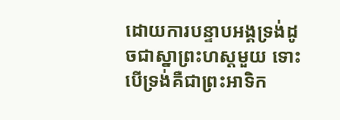ដោយការបន្ទាបអង្គទ្រង់ដូចជាស្នាព្រះហស្តមួយ ទោះបើទ្រង់គឺជាព្រះអាទិក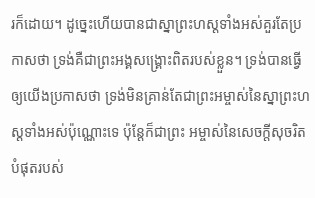រក៏ដោយ។ ដូច្នេះហើយបានជាស្នាព្រះហស្តទាំងអស់គួរតែប្រកាសថា ទ្រង់គឺជាព្រះអង្គសង្រ្គោះពិតរបស់ខ្លួន។ ទ្រង់បានធ្វើឲ្យយើងប្រកាសថា ទ្រង់មិនគ្រាន់តែជាព្រះអម្ចាស់នៃស្នាព្រះហស្តទាំងអស់ប៉ុណ្ណោះទេ ប៉ុន្តែក៏ជាព្រះ អម្ចាស់នៃសេចក្តីសុចរិតបំផុតរបស់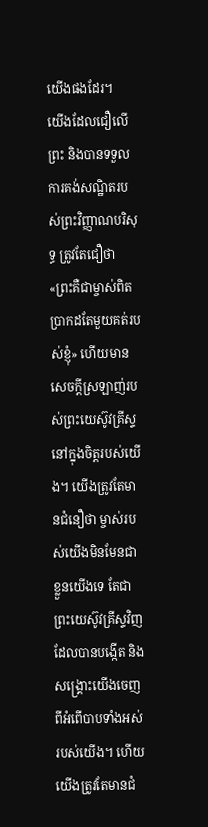យើងផងដែរ។
យើងដែលជឿលើព្រះ និងបានទទួលការគង់សណ្ឋិតរបស់ព្រះវិញ្ញាណបរិសុទ្ធ ត្រូវតែជឿថា «ព្រះគឺជាម្ចាស់ពិតប្រាកដតែមួយគត់របស់ខ្ញុំ» ហើយមានសេចក្តីស្រឡាញ់របស់ព្រះយេស៊ូវគ្រីស្ទនៅក្នុងចិត្តរបស់យើង។ យើងត្រូវតែមានជំនឿថា ម្ចាស់របស់យើងមិនមែនជាខ្លួនយើងទេ តែជាព្រះយេស៊ូវគ្រីស្ទវិញ ដែលបានបង្កើត និងសង្រ្គោះយើងចេញពីអំពើបាបទាំងអស់របស់យើង។ ហើយយើងត្រូវតែមានជំ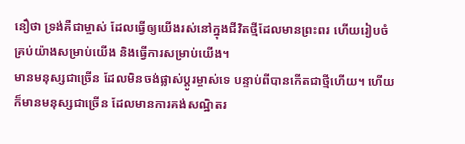នឿថា ទ្រង់គឺជាម្ចាស់ ដែលធ្វើឲ្យយើងរស់នៅក្នុងជីវិតថ្មីដែលមានព្រះពរ ហើយរៀបចំគ្រប់យ៉ាងសម្រាប់យើង និងធ្វើការសម្រាប់យើង។
មានមនុស្សជាច្រើន ដែលមិនចង់ផ្លាស់ប្តូរម្ចាស់ទេ បន្ទាប់ពីបានកើតជាថ្មីហើយ។ ហើយក៏មានមនុស្សជាច្រើន ដែលមានការគង់សណ្ឋិតរ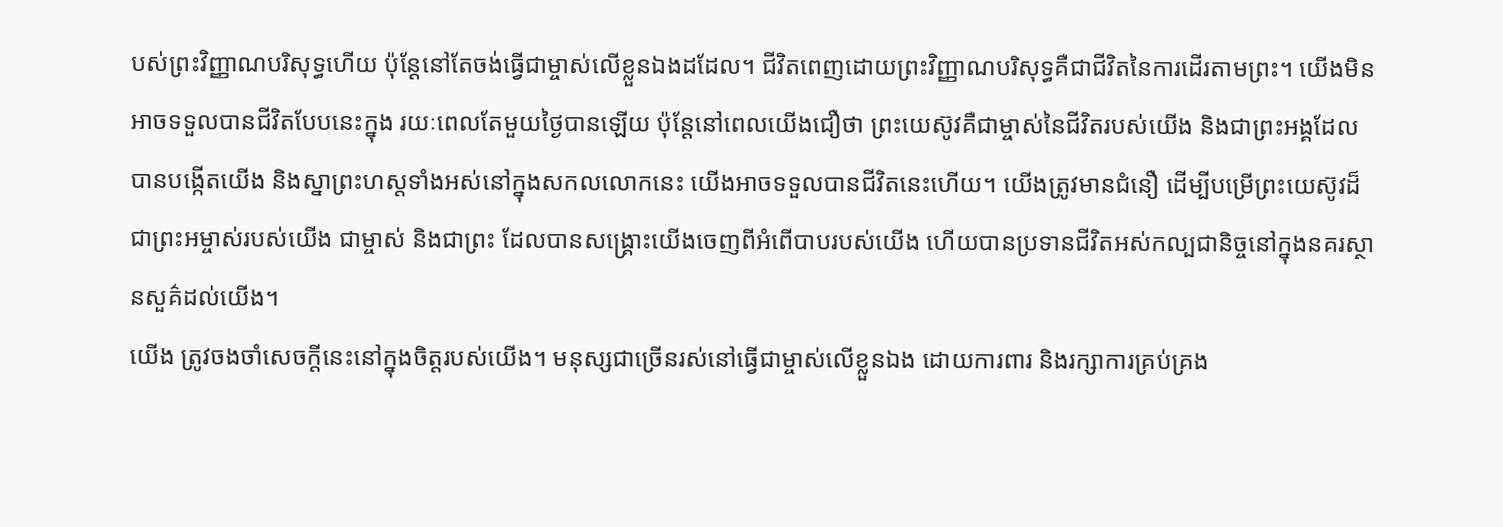បស់ព្រះវិញ្ញាណបរិសុទ្ធហើយ ប៉ុន្តែនៅតែចង់ធ្វើជាម្ចាស់លើខ្លួនឯងដដែល។ ជីវិតពេញដោយព្រះវិញ្ញាណបរិសុទ្ធគឺជាជីវិតនៃការដើរតាមព្រះ។ យើងមិនអាចទទួលបានជីវិតបែបនេះក្នុង រយៈពេលតែមួយថ្ងៃបានឡើយ ប៉ុន្តែនៅពេលយើងជឿថា ព្រះយេស៊ូវគឺជាម្ចាស់នៃជីវិតរបស់យើង និងជាព្រះអង្គដែលបានបង្កើតយើង និងស្នាព្រះហស្តទាំងអស់នៅក្នុងសកលលោកនេះ យើងអាចទទួលបានជីវិតនេះហើយ។ យើងត្រូវមានជំនឿ ដើម្បីបម្រើព្រះយេស៊ូវដ៏ជាព្រះអម្ចាស់របស់យើង ជាម្ចាស់ និងជាព្រះ ដែលបានសង្រ្គោះយើងចេញពីអំពើបាបរបស់យើង ហើយបានប្រទានជីវិតអស់កល្បជានិច្ចនៅក្នុងនគរស្ថានសួគ៌ដល់យើង។
យើង ត្រូវចងចាំសេចក្តីនេះនៅក្នុងចិត្តរបស់យើង។ មនុស្សជាច្រើនរស់នៅធ្វើជាម្ចាស់លើខ្លួនឯង ដោយការពារ និងរក្សាការគ្រប់គ្រង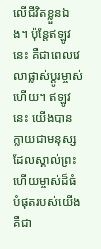លើជីវិតខ្លួនឯង។ ប៉ុន្តែឥឡូវនេះ គឺជាពេលវេលាផ្លាស់ប្តូរម្ចាស់ហើយ។ ឥឡូវនេះ យើងបានក្លាយជាមនុស្សដែលស្គាល់ព្រះ ហើយម្ចាស់ដ៏ធំបំផុតរបស់យើងគឺជា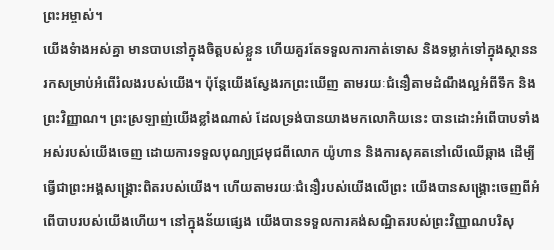ព្រះអម្ចាស់។
យើងទំាងអស់គ្នា មានបាបនៅក្នុងចិត្តបស់ខ្លួន ហើយគួរតែទទួលការកាត់ទោស និងទម្លាក់ទៅក្នុងស្ថាននរកសម្រាប់អំពើរំលងរបស់យើង។ ប៉ុន្តែយើងស្វែងរកព្រះឃើញ តាមរយៈជំនឿតាមដំណឹងល្អអំពីទឹក និងព្រះវិញ្ញាណ។ ព្រះស្រឡាញ់យើងខ្លាំងណាស់ ដែលទ្រង់បានយាងមកលោកិយនេះ បានដោះអំពើបាបទាំងអស់របស់យើងចេញ ដោយការទទួលបុណ្យជ្រមុជពីលោក យ៉ូហាន និងការសុគតនៅលើឈើឆ្កាង ដើម្បីធ្វើជាព្រះអង្គសង្រ្គោះពិតរបស់យើង។ ហើយតាមរយៈជំនឿរបស់យើងលើព្រះ យើងបានសង្រ្គោះចេញពីអំពើបាបរបស់យើងហើយ។ នៅក្នុងន័យផ្សេង យើងបានទទួលការគង់សណ្ឋិតរបស់ព្រះវិញ្ញាណបរិសុ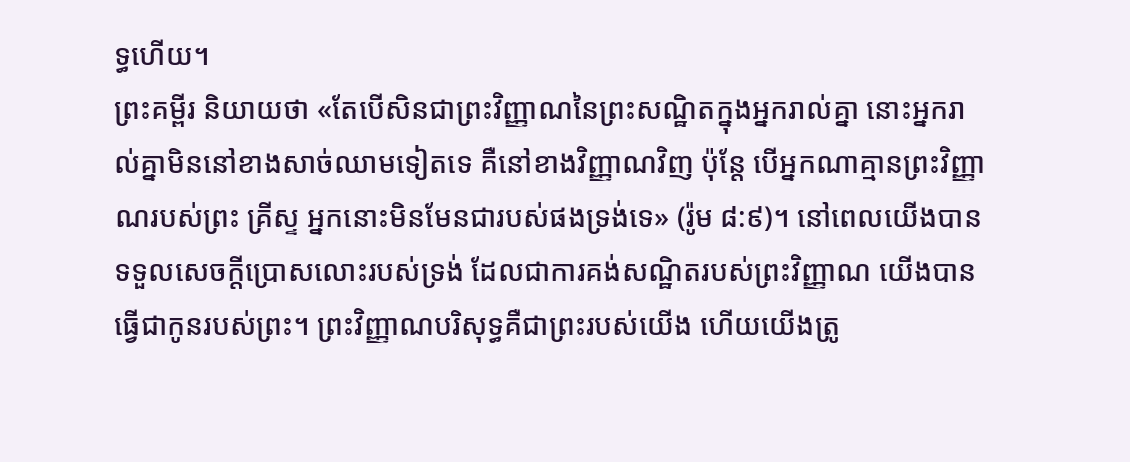ទ្ធហើយ។
ព្រះគម្ពីរ និយាយថា «តែបើសិនជាព្រះវិញ្ញាណនៃព្រះសណ្ឋិតក្នុងអ្នករាល់គ្នា នោះអ្នករាល់គ្នាមិននៅខាងសាច់ឈាមទៀតទេ គឺនៅខាងវិញ្ញាណវិញ ប៉ុន្តែ បើអ្នកណាគ្មានព្រះវិញ្ញាណរបស់ព្រះ គ្រីស្ទ អ្នកនោះមិនមែនជារបស់ផងទ្រង់ទេ» (រ៉ូម ៨:៩)។ នៅពេលយើងបានទទួលសេចក្តីប្រោសលោះរបស់ទ្រង់ ដែលជាការគង់សណ្ឋិតរបស់ព្រះវិញ្ញាណ យើងបានធ្វើជាកូនរបស់ព្រះ។ ព្រះវិញ្ញាណបរិសុទ្ធគឺជាព្រះរបស់យើង ហើយយើងត្រូ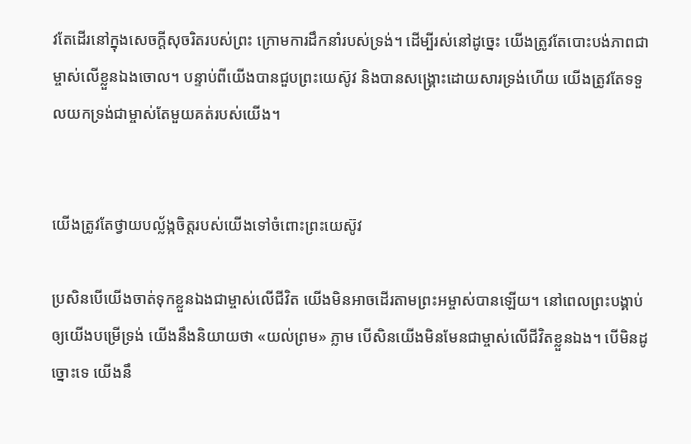វតែដើរនៅក្នុងសេចក្តីសុចរិតរបស់ព្រះ ក្រោមការដឹកនាំរបស់ទ្រង់។ ដើម្បីរស់នៅដូច្នេះ យើងត្រូវតែបោះបង់ភាពជាម្ចាស់លើខ្លួនឯងចោល។ បន្ទាប់ពីយើងបានជួបព្រះយេស៊ូវ និងបានសង្រ្គោះដោយសារទ្រង់ហើយ យើងត្រូវតែទទួលយកទ្រង់ជាម្ចាស់តែមួយគត់របស់យើង។


យើងត្រូវតែថ្វាយបល្ល័ង្កចិត្តរបស់យើងទៅចំពោះព្រះយេស៊ូវ

ប្រសិនបើយើងចាត់ទុកខ្លួនឯងជាម្ចាស់លើជីវិត យើងមិនអាចដើរតាមព្រះអម្ចាស់បានឡើយ។ នៅពេលព្រះបង្គាប់ឲ្យយើងបម្រើទ្រង់ យើងនឹងនិយាយថា «យល់ព្រម» ភ្លាម បើសិនយើងមិនមែនជាម្ចាស់លើជីវិតខ្លួនឯង។ បើមិនដូច្នោះទេ យើងនឹ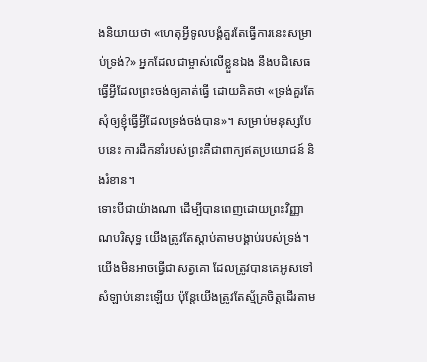ងនិយាយថា «ហេតុអ្វីទូលបង្គំគួរតែធ្វើការនេះសម្រាប់ទ្រង់?» អ្នកដែលជាម្ចាស់លើខ្លួនឯង នឹងបដិសេធធ្វើអ្វីដែលព្រះចង់ឲ្យគាត់ធ្វើ ដោយគិតថា «ទ្រង់គួរតែសុំឲ្យខ្ញុំធ្វើអ្វីដែលទ្រង់ចង់បាន»។ សម្រាប់មនុស្សបែបនេះ ការដឹកនាំរបស់ព្រះគឺជាពាក្យឥតប្រយោជន៍ និងរំខាន។
ទោះបីជាយ៉ាងណា ដើម្បីបានពេញដោយព្រះវិញ្ញាណបរិសុទ្ធ យើងត្រូវតែស្តាប់តាមបង្គាប់របស់ទ្រង់។ យើងមិនអាចធ្វើជាសត្វគោ ដែលត្រូវបានគេអូសទៅសំឡាប់នោះឡើយ ប៉ុន្តែយើងត្រូវតែស្ម័គ្រចិត្តដើរតាម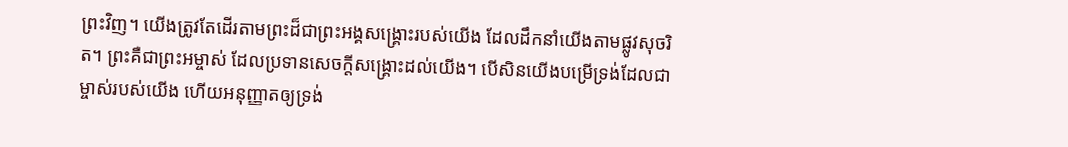ព្រះវិញ។ យើងត្រូវតែដើរតាមព្រះដ៏ជាព្រះអង្គសង្រ្គោះរបស់យើង ដែលដឹកនាំយើងតាមផ្លូវសុចរិត។ ព្រះគឺជាព្រះអម្ចាស់ ដែលប្រទានសេចក្តីសង្រ្គោះដល់យើង។ បើសិនយើងបម្រើទ្រង់ដែលជាម្ចាស់របស់យើង ហើយអនុញ្ញាតឲ្យទ្រង់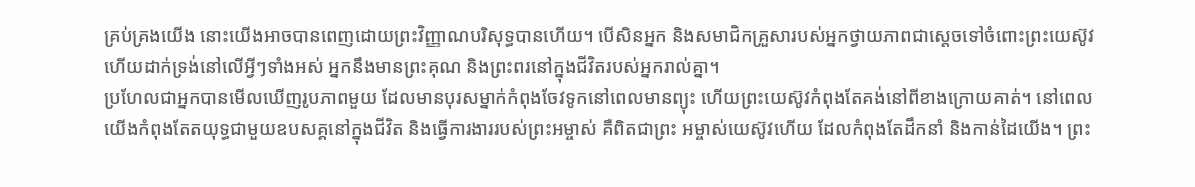គ្រប់គ្រងយើង នោះយើងអាចបានពេញដោយព្រះវិញ្ញាណបរិសុទ្ធបានហើយ។ បើសិនអ្នក និងសមាជិកគ្រួសារបស់អ្នកថ្វាយភាពជាស្តេចទៅចំពោះព្រះយេស៊ូវ ហើយដាក់ទ្រង់នៅលើអ្វីៗទាំងអស់ អ្នកនឹងមានព្រះគុណ និងព្រះពរនៅក្នុងជីវិតរបស់អ្នករាល់គ្នា។
ប្រហែលជាអ្នកបានមើលឃើញរូបភាពមួយ ដែលមានបុរសម្នាក់កំពុងចែវទូកនៅពេលមានព្យុះ ហើយព្រះយេស៊ូវកំពុងតែគង់នៅពីខាងក្រោយគាត់។ នៅពេលយើងកំពុងតែតយុទ្ធជាមួយឧបសគ្គនៅក្នុងជីវិត និងធ្វើការងាររបស់ព្រះអម្ចាស់ គឺពិតជាព្រះ អម្ចាស់យេស៊ូវហើយ ដែលកំពុងតែដឹកនាំ និងកាន់ដៃយើង។ ព្រះ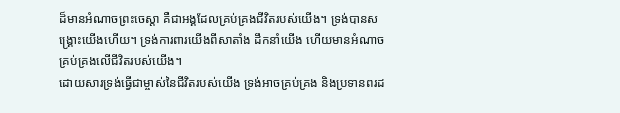ដ៏មានអំណាចព្រះចេស្តា គឺជាអង្គដែលគ្រប់គ្រងជីវិតរបស់យើង។ ទ្រង់បានសង្រ្គោះយើងហើយ។ ទ្រង់ការពារយើងពីសាតាំង ដឹកនាំយើង ហើយមានអំណាចគ្រប់គ្រងលើជីវិតរបស់យើង។
ដោយសារទ្រង់ធ្វើជាម្ចាស់នៃជីវិតរបស់យើង ទ្រង់អាចគ្រប់គ្រង និងប្រទានពរដ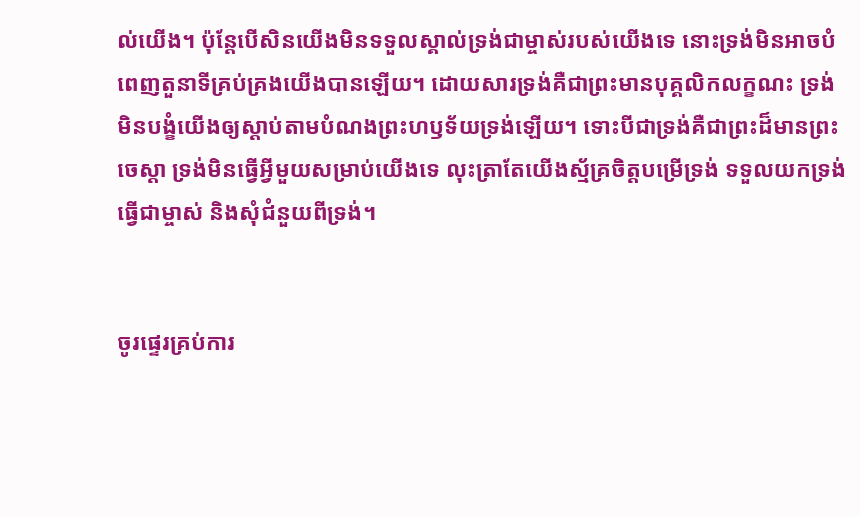ល់យើង។ ប៉ុន្តែបើសិនយើងមិនទទួលស្គាល់ទ្រង់ជាម្ចាស់របស់យើងទេ នោះទ្រង់មិនអាចបំពេញតួនាទីគ្រប់គ្រងយើងបានឡើយ។ ដោយសារទ្រង់គឺជាព្រះមានបុគ្គលិកលក្ខណះ ទ្រង់មិនបង្ខំយើងឲ្យស្តាប់តាមបំណងព្រះហឫទ័យទ្រង់ឡើយ។ ទោះបីជាទ្រង់គឺជាព្រះដ៏មានព្រះចេស្តា ទ្រង់មិនធ្វើអ្វីមួយសម្រាប់យើងទេ លុះត្រាតែយើងស្ម័គ្រចិត្តបម្រើទ្រង់ ទទួលយកទ្រង់ធ្វើជាម្ចាស់ និងសុំជំនួយពីទ្រង់។


ចូរផ្ទេរគ្រប់ការ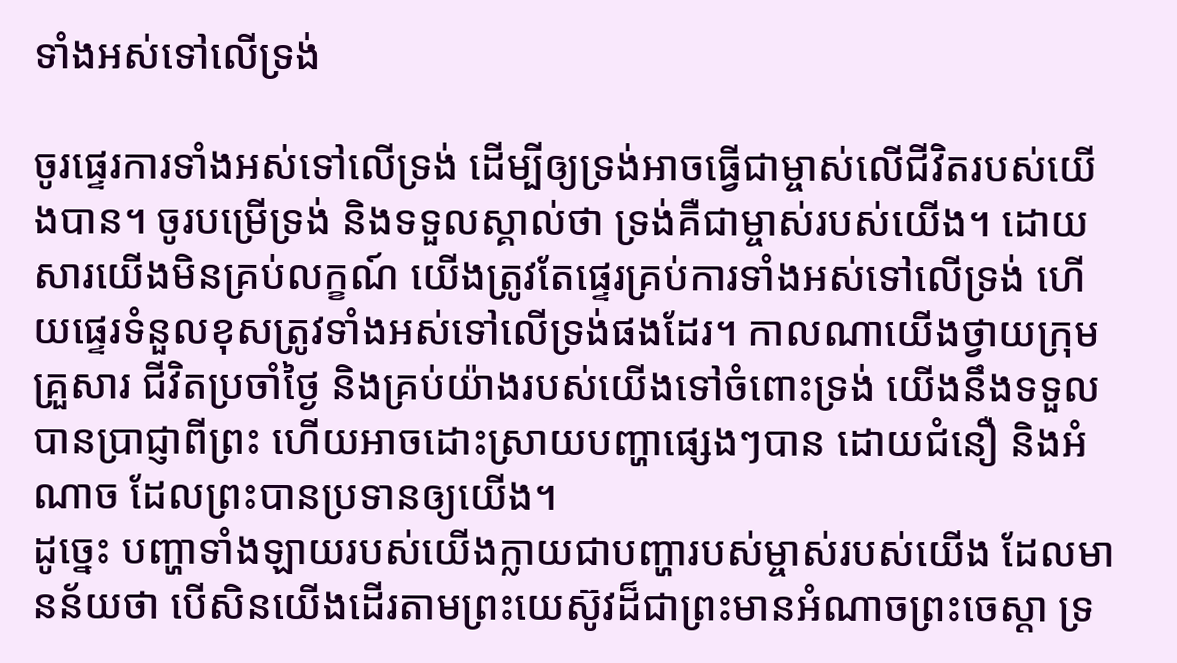ទាំងអស់ទៅលើទ្រង់

ចូរផ្ទេរការទាំងអស់ទៅលើទ្រង់ ដើម្បីឲ្យទ្រង់អាចធ្វើជាម្ចាស់លើជីវិតរបស់យើងបាន។ ចូរបម្រើទ្រង់ និងទទួលស្គាល់ថា ទ្រង់គឺជាម្ចាស់របស់យើង។ ដោយសារយើងមិនគ្រប់លក្ខណ៍ យើងត្រូវតែផ្ទេរគ្រប់ការទាំងអស់ទៅលើទ្រង់ ហើយផ្ទេរទំនួលខុសត្រូវទាំងអស់ទៅលើទ្រង់ផងដែរ។ កាលណាយើងថ្វាយក្រុមគ្រួសារ ជីវិតប្រចាំថ្ងៃ និងគ្រប់យ៉ាងរបស់យើងទៅចំពោះទ្រង់ យើងនឹងទទួលបានប្រាជ្ញាពីព្រះ ហើយអាចដោះស្រាយបញ្ហាផ្សេងៗបាន ដោយជំនឿ និងអំណាច ដែលព្រះបានប្រទានឲ្យយើង។
ដូច្នេះ បញ្ហាទាំងឡាយរបស់យើងក្លាយជាបញ្ហារបស់ម្ចាស់របស់យើង ដែលមានន័យថា បើសិនយើងដើរតាមព្រះយេស៊ូវដ៏ជាព្រះមានអំណាចព្រះចេស្តា ទ្រ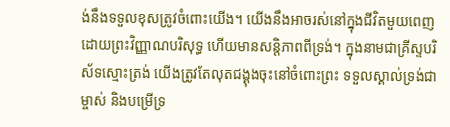ង់នឹងទទួលខុសត្រូវចំពោះយើង។ យើងនឹងអាចរស់នៅក្នុងជីវិតមួយពេញដោយព្រះវិញ្ញាណបរិសុទ្ធ ហើយមានសន្តិភាពពីទ្រង់។ ក្នុងនាមជាគ្រីស្ទបរិស័ទស្មោះត្រង់ យើងត្រូវតែលុតជង្គុងចុះនៅចំពោះព្រះ ទទួលស្គាល់ទ្រង់ជាម្ចាស់ និងបម្រើទ្រ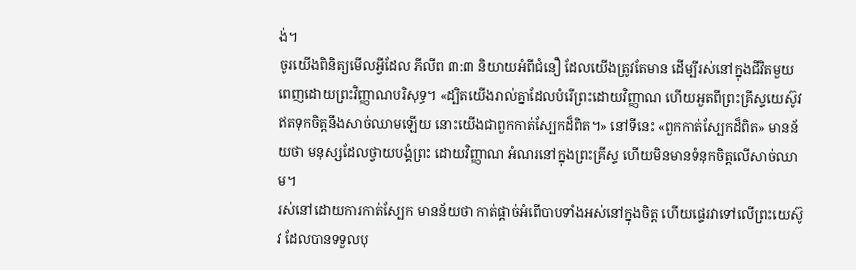ង់។
ចូរយើងពិនិត្យមើលអ្វីដែល ភីលីព ៣:៣ និយាយអំពីជំនឿ ដែលយើងត្រូវតែមាន ដើម្បីរស់នៅក្នុងជីវិតមួយពេញដោយព្រះវិញ្ញាណបរិសុទ្ធ។ «ដ្បិតយើងរាល់គ្នាដែលបំរើព្រះដោយវិញ្ញាណ ហើយអួតពីព្រះគ្រីស្ទយេស៊ូវ ឥតទុកចិត្តនឹងសាច់ឈាមឡើយ នោះយើងជាពួកកាត់ស្បែកដ៏ពិត។» នៅទីនេះ «ពួកកាត់ស្បែកដ៏ពិត» មានន័យថា មនុស្សដែលថ្វាយបង្គំព្រះ ដោយវិញ្ញាណ អំណរនៅក្នុងព្រះគ្រីស្ទ ហើយមិនមានទំនុកចិត្តលើសាច់ឈាម។
រស់នៅដោយការកាត់ស្បែក មានន័យថា កាត់ផ្តាច់អំពើបាបទាំងអស់នៅក្នុងចិត្ត ហើយផ្ទេរវាទៅលើព្រះយេស៊ូវ ដែលបានទទួលបុ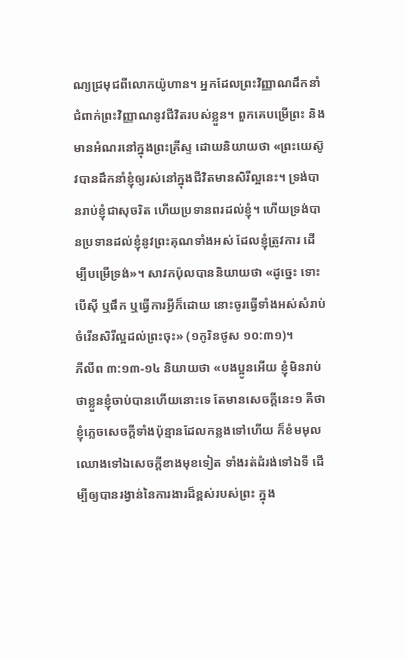ណ្យជ្រមុជពីលោកយ៉ូហាន។ អ្នកដែលព្រះវិញ្ញាណដឹកនាំ ជំពាក់ព្រះវិញ្ញាណនូវជីវិតរបស់ខ្លួន។ ពួកគេបម្រើព្រះ និងមានអំណរនៅក្នុងព្រះគ្រីស្ទ ដោយនិយាយថា «ព្រះយេស៊ូវបានដឹកនាំខ្ញុំឲ្យរស់នៅក្នុងជីវិតមានសិរីល្អនេះ។ ទ្រង់បានរាប់ខ្ញុំជាសុចរិត ហើយប្រទានពរដល់ខ្ញុំ។ ហើយទ្រង់បានប្រទានដល់ខ្ញុំនូវព្រះគុណទាំងអស់ ដែលខ្ញុំត្រូវការ ដើម្បីបម្រើទ្រង់»។ សាវកប៉ុលបាននិយាយថា «ដូច្នេះ ទោះបើស៊ី ឬផឹក ឬធ្វើការអ្វីក៏ដោយ នោះចូរធ្វើទាំងអស់សំរាប់ចំរើនសិរីល្អដល់ព្រះចុះ» (១កូរិនថូស ១០:៣១)។
ភីលីព ៣:១៣-១៤ និយាយថា «បងប្អូនអើយ ខ្ញុំមិនរាប់ថាខ្លួនខ្ញុំចាប់បានហើយនោះទេ តែមានសេចក្តីនេះ១ គឺថា ខ្ញុំភ្លេចសេចក្តីទាំងប៉ុន្មានដែលកន្លងទៅហើយ ក៏ខំមមុលឈោងទៅឯសេចក្តីខាងមុខទៀត ទាំងរត់ដំរង់ទៅឯទី ដើម្បីឲ្យបានរង្វាន់នៃការងារដ៏ខ្ពស់របស់ព្រះ ក្នុង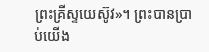ព្រះគ្រីស្ទយេស៊ូវ»។ ព្រះបានប្រាប់យើង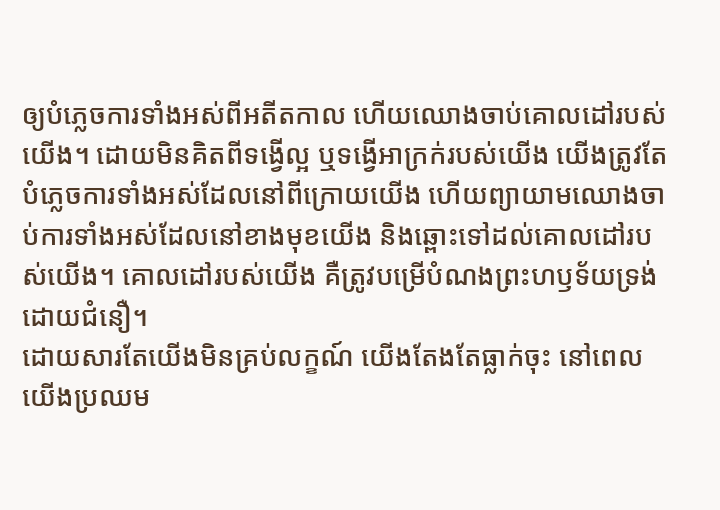ឲ្យបំភ្លេចការទាំងអស់ពីអតីតកាល ហើយឈោងចាប់គោលដៅរបស់យើង។ ដោយមិនគិតពីទង្វើល្អ ឬទង្វើអាក្រក់របស់យើង យើងត្រូវតែបំភ្លេចការទាំងអស់ដែលនៅពីក្រោយយើង ហើយព្យាយាមឈោងចាប់ការទាំងអស់ដែលនៅខាងមុខយើង និងឆ្ពោះទៅដល់គោលដៅរបស់យើង។ គោលដៅរបស់យើង គឺត្រូវបម្រើបំណងព្រះហឫទ័យទ្រង់ ដោយជំនឿ។
ដោយសារតែយើងមិនគ្រប់លក្ខណ៍ យើងតែងតែធ្លាក់ចុះ នៅពេលយើងប្រឈម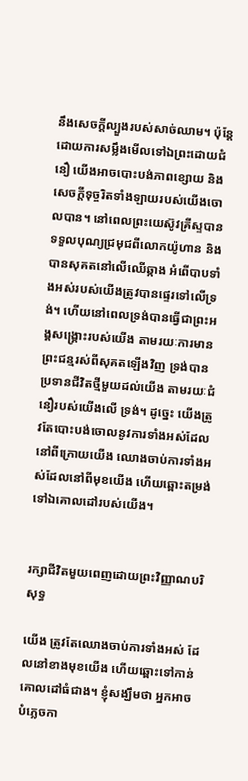នឹងសេចក្តីល្បួងរបស់សាច់ឈាម។ ប៉ុន្តែ ដោយការសម្លឹងមើលទៅឯព្រះដោយជំនឿ យើងអាចបោះបង់ភាពខ្សោយ និងសេចក្តីទុច្ចរិតទាំងឡាយរបស់យើងចោលបាន។ នៅពេលព្រះយេស៊ូវគ្រីស្ទបានទទួលបុណ្យជ្រមុជពីលោកយ៉ូហាន និងបានសុគតនៅលើឈើឆ្កាង អំពើបាបទាំងអស់របស់យើងត្រូវបានផ្ទេរទៅលើទ្រង់។ ហើយនៅពេលទ្រង់បានធ្វើជាព្រះអង្គសង្រ្គោះរបស់យើង តាមរយៈការមានព្រះជន្មរស់ពីសុគតឡើងវិញ ទ្រង់បានប្រទានជីវិតថ្មីមួយដល់យើង តាមរយៈជំនឿរបស់យើងលើ ទ្រង់។ ដូច្នេះ យើងត្រូវតែបោះបង់ចោលនូវការទាំងអស់ដែលនៅពីក្រោយយើង ឈោងចាប់ការទាំងអស់ដែលនៅពីមុខយើង ហើយឆ្ពោះតម្រង់ទៅឯគោលដៅរបស់យើង។


រក្សាជីវិតមួយពេញដោយព្រះវិញ្ញាណបរិសុទ្ធ

យើង ត្រូវតែឈោងចាប់ការទាំងអស់ ដែលនៅខាងមុខយើង ហើយឆ្ពោះទៅកាន់គោលដៅធំជាង។ ខ្ញុំសង្ឃឹមថា អ្នកអាចបំភ្លេចកា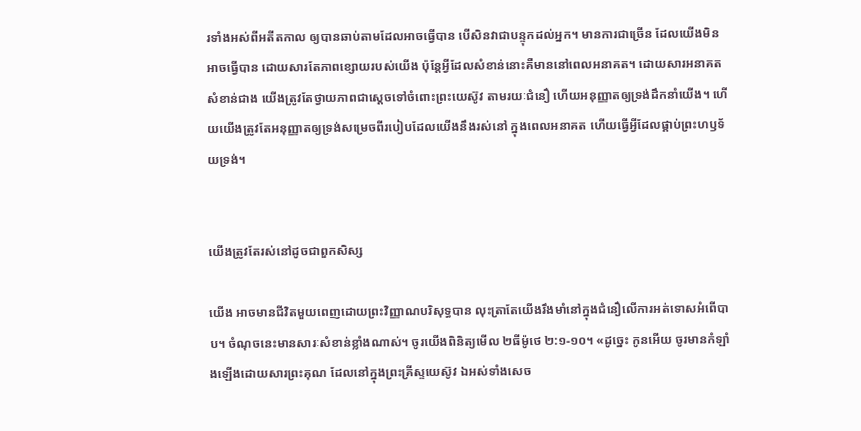រទាំងអស់ពីអតីតកាល ឲ្យបានឆាប់តាមដែលអាចធ្វើបាន បើសិនវាជាបន្ទុកដល់អ្នក។ មានការជាច្រើន ដែលយើងមិនអាចធ្វើបាន ដោយសារតែភាពខ្សោយរបស់យើង ប៉ុន្តែអ្វីដែលសំខាន់នោះគឺមាននៅពេលអនាគត។ ដោយសារអនាគតសំខាន់ជាង យើងត្រូវតែថ្វាយភាពជាស្តេចទៅចំពោះព្រះយេស៊ូវ តាមរយៈជំនឿ ហើយអនុញ្ញាតឲ្យទ្រង់ដឹកនាំយើង។ ហើយយើងត្រូវតែអនុញ្ញាតឲ្យទ្រង់សម្រេចពីរបៀបដែលយើងនឹងរស់នៅ ក្នុងពេលអនាគត ហើយធ្វើអ្វីដែលផ្គាប់ព្រះហឫទ័យទ្រង់។


យើងត្រូវតែរស់នៅដូចជាពួកសិស្ស

យើង អាចមានជីវិតមួយពេញដោយព្រះវិញ្ញាណបរិសុទ្ធបាន លុះត្រាតែយើងរឹងមាំនៅក្នុងជំនឿលើការអត់ទោសអំពើបាប។ ចំណុចនេះមានសារៈសំខាន់ខ្លាំងណាស់។ ចូរយើងពិនិត្យមើល ២ធីម៉ូថេ ២:១-១០។ «ដូច្នេះ កូនអើយ ចូរមានកំឡាំងឡើងដោយសារព្រះគុណ ដែលនៅក្នុងព្រះគ្រីស្ទយេស៊ូវ ឯអស់ទាំងសេច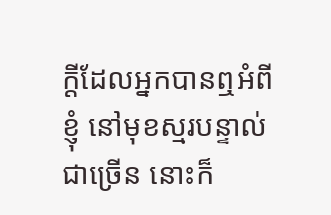ក្តីដែលអ្នកបានឮអំពីខ្ញុំ នៅមុខស្មរបន្ទាល់ជាច្រើន នោះក៏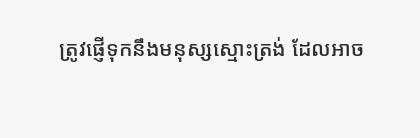ត្រូវផ្ញើទុកនឹងមនុស្សស្មោះត្រង់ ដែលអាច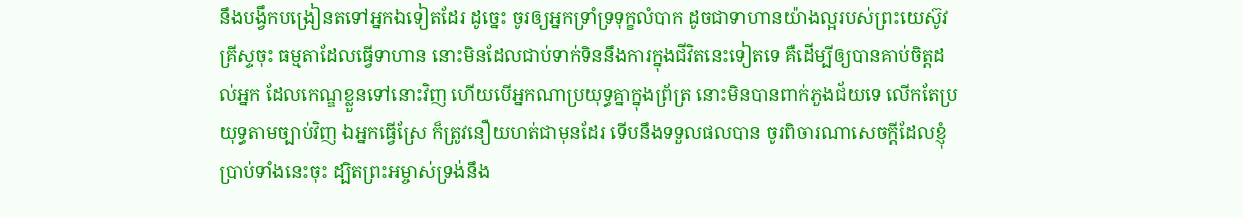នឹងបង្វឹកបង្រៀនតទៅអ្នកឯទៀតដែរ ដូច្នេះ ចូរឲ្យអ្នកទ្រាំទ្រទុក្ខលំបាក ដូចជាទាហានយ៉ាងល្អរបស់ព្រះយេស៊ូវគ្រីស្ទចុះ ធម្មតាដែលធ្វើទាហាន នោះមិនដែលជាប់ទាក់ទិននឹងការក្នុងជីវិតនេះទៀតទេ គឺដើម្បីឲ្យបានគាប់ចិត្តដល់អ្នក ដែលកេណ្ឌខ្លួនទៅនោះវិញ ហើយបើអ្នកណាប្រយុទ្ធគ្នាក្នុងព្រ័ត្រ នោះមិនបានពាក់ភួងជ័យទេ លើកតែប្រយុទ្ធតាមច្បាប់វិញ ឯអ្នកធ្វើស្រែ ក៏ត្រូវនឿយហត់ជាមុនដែរ ទើបនឹងទទួលផលបាន ចូរពិចារណាសេចក្តីដែលខ្ញុំប្រាប់ទាំងនេះចុះ ដ្បិតព្រះអម្ចាស់ទ្រង់នឹង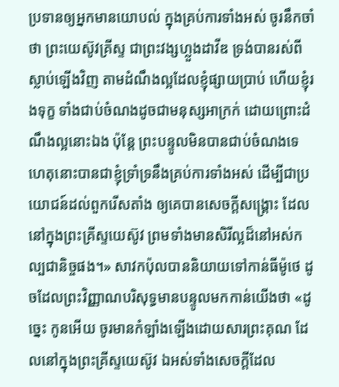ប្រទានឲ្យអ្នកមានយោបល់ ក្នុងគ្រប់ការទាំងអស់ ចូរនឹកចាំថា ព្រះយេស៊ូវគ្រីស្ទ ជាព្រះវង្សហ្លួងដាវីឌ ទ្រង់បានរស់ពីស្លាប់ឡើងវិញ តាមដំណឹងល្អដែលខ្ញុំផ្សាយបា្រប់ ហើយខ្ញុំរងទុក្ខ ទាំងជាប់ចំណងដូចជាមនុស្សអាក្រក់ ដោយព្រោះដំណឹងល្អនោះឯង ប៉ុន្តែ ព្រះបន្ទូលមិនបានជាប់ចំណងទេ ហេតុនោះបានជាខ្ញុំទ្រាំទ្រនឹងគ្រប់ការទាំងអស់ ដើម្បីជាប្រយោជន៍ដល់ពួករើសតាំង ឲ្យគេបានសេចក្តីសង្គ្រោះ ដែលនៅក្នុងព្រះគ្រីស្ទយេស៊ូវ ព្រមទាំងមានសិរីល្អដ៏នៅអស់កល្បជានិច្ចផង។» សាវកប៉ុលបាននិយាយទៅកាន់ធីម៉ូថេ ដូចដែលព្រះវិញ្ញាណបរិសុទ្ធមានបន្ទូលមកកាន់យើងថា «ដូច្នេះ កូនអើយ ចូរមានកំឡាំងឡើងដោយសារព្រះគុណ ដែលនៅក្នុងព្រះគ្រីស្ទយេស៊ូវ ឯអស់ទាំងសេចក្តីដែល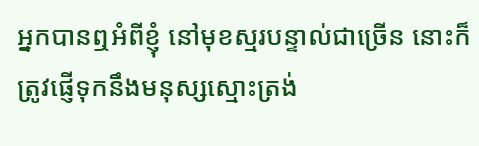អ្នកបានឮអំពីខ្ញុំ នៅមុខស្មរបន្ទាល់ជាច្រើន នោះក៏ត្រូវផ្ញើទុកនឹងមនុស្សស្មោះត្រង់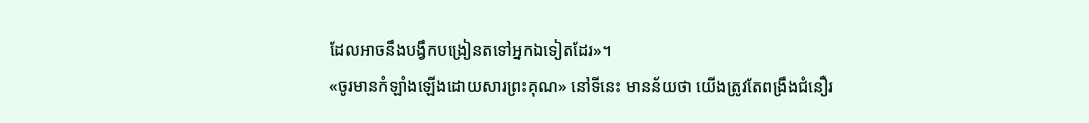ដែលអាចនឹងបង្វឹកបង្រៀនតទៅអ្នកឯទៀតដែរ»។
«ចូរមានកំឡាំងឡើងដោយសារព្រះគុណ» នៅទីនេះ មានន័យថា យើងត្រូវតែពង្រឹងជំនឿរ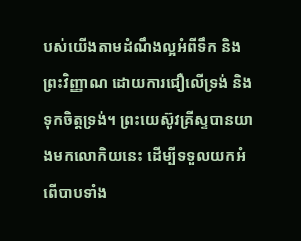បស់យើងតាមដំណឹងល្អអំពីទឹក និងព្រះវិញ្ញាណ ដោយការជឿលើទ្រង់ និងទុកចិត្តទ្រង់។ ព្រះយេស៊ូវគ្រីស្ទបានយាងមកលោកិយនេះ ដើម្បីទទួលយកអំពើបាបទាំង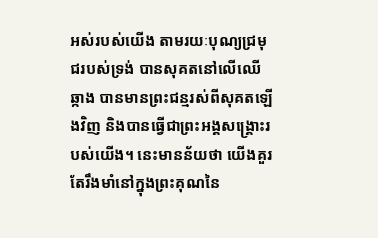អស់របស់យើង តាមរយៈបុណ្យជ្រមុជរបស់ទ្រង់ បានសុគតនៅលើឈើឆ្កាង បានមានព្រះជន្មរស់ពីសុគតឡើងវិញ និងបានធ្វើជាព្រះអង្គសង្រ្គោះរបស់យើង។ នេះមានន័យថា យើងគួរតែរឹងមាំនៅក្នុងព្រះគុណនៃ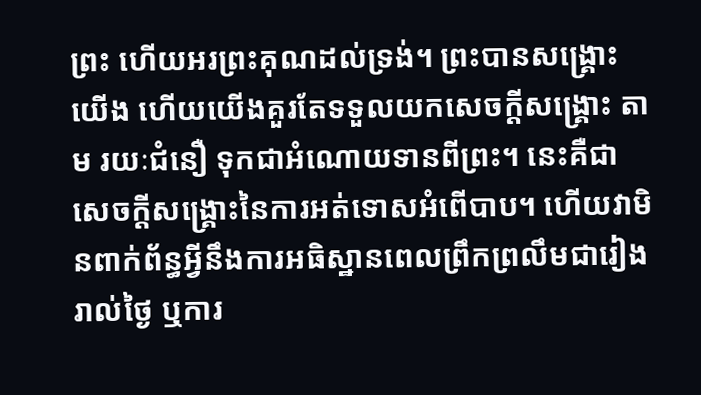ព្រះ ហើយអរព្រះគុណដល់ទ្រង់។ ព្រះបានសង្រ្គោះយើង ហើយយើងគួរតែទទួលយកសេចក្តីសង្រ្គោះ តាម រយៈជំនឿ ទុកជាអំណោយទានពីព្រះ។ នេះគឺជាសេចក្តីសង្រ្គោះនៃការអត់ទោសអំពើបាប។ ហើយវាមិនពាក់ព័ន្ធអ្វីនឹងការអធិស្ឋានពេលព្រឹកព្រលឹមជារៀងរាល់ថ្ងៃ ឬការ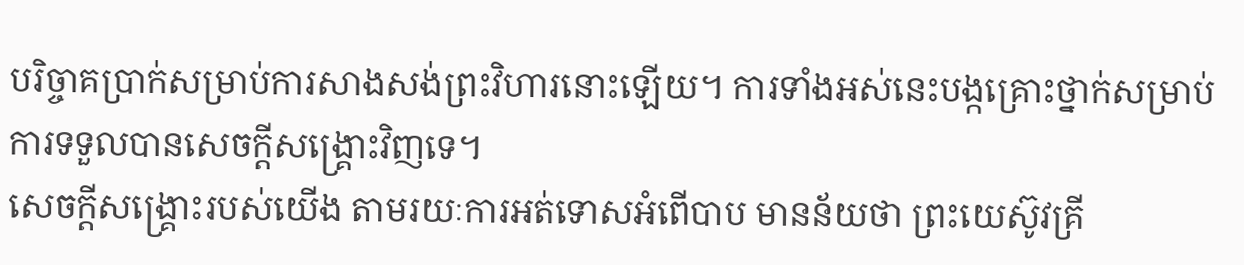បរិច្ចាគប្រាក់សម្រាប់ការសាងសង់ព្រះវិហារនោះឡើយ។ ការទាំងអស់នេះបង្កគ្រោះថ្នាក់សម្រាប់ការទទួលបានសេចក្តីសង្រ្គោះវិញទេ។
សេចក្តីសង្រ្គោះរបស់យើង តាមរយៈការអត់ទោសអំពើបាប មានន័យថា ព្រះយេស៊ូវគ្រី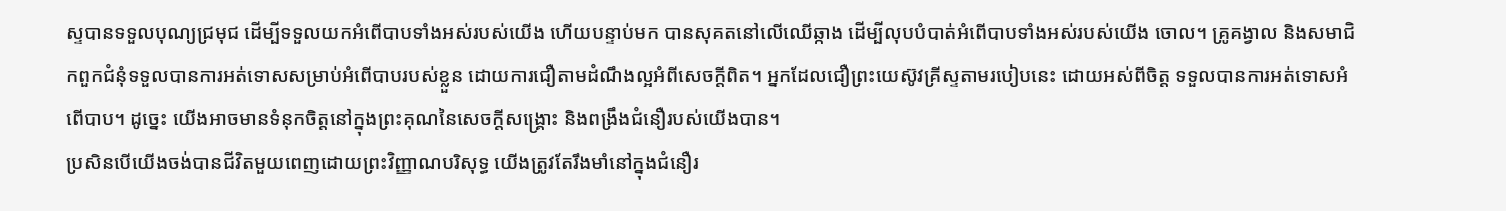ស្ទបានទទួលបុណ្យជ្រមុជ ដើម្បីទទួលយកអំពើបាបទាំងអស់របស់យើង ហើយបន្ទាប់មក បានសុគតនៅលើឈើឆ្កាង ដើម្បីលុបបំបាត់អំពើបាបទាំងអស់របស់យើង ចោល។ គ្រូគង្វាល និងសមាជិកពួកជំនុំទទួលបានការអត់ទោសសម្រាប់អំពើបាបរបស់ខ្លួន ដោយការជឿតាមដំណឹងល្អអំពីសេចក្តីពិត។ អ្នកដែលជឿព្រះយេស៊ូវគ្រីស្ទតាមរបៀបនេះ ដោយអស់ពីចិត្ត ទទួលបានការអត់ទោសអំពើបាប។ ដូច្នេះ យើងអាចមានទំនុកចិត្តនៅក្នុងព្រះគុណនៃសេចក្តីសង្រ្គោះ និងពង្រឹងជំនឿរបស់យើងបាន។
ប្រសិនបើយើងចង់បានជីវិតមួយពេញដោយព្រះវិញ្ញាណបរិសុទ្ធ យើងត្រូវតែរឹងមាំនៅក្នុងជំនឿរ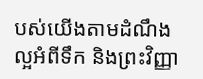បស់យើងតាមដំណឹងល្អអំពីទឹក និងព្រះវិញ្ញា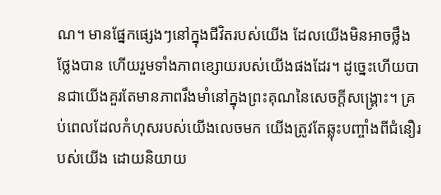ណ។ មានផ្នែកផ្សេងៗនៅក្នុងជីវិតរបស់យើង ដែលយើងមិនអាចថ្លឹងថ្លែងបាន ហើយរួមទាំងភាពខ្សោយរបស់យើងផងដែរ។ ដូច្នេះហើយបានជាយើងគួរតែមានភាពរឹងមាំនៅក្នុងព្រះគុណនៃសេចក្តីសង្រ្គោះ។ គ្រប់ពេលដែលកំហុសរបស់យើងលេចមក យើងត្រូវតែឆ្លុះបញ្ចាំងពីជំនឿរបស់យើង ដោយនិយាយ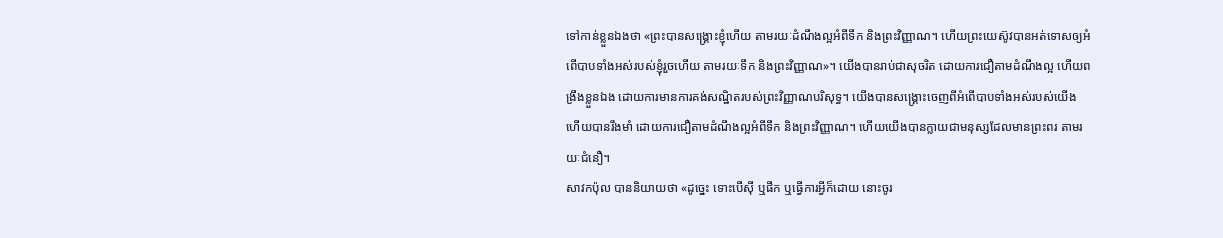ទៅកាន់ខ្លួនឯងថា «ព្រះបានសង្រ្គោះខ្ញុំហើយ តាមរយៈដំណឹងល្អអំពីទឹក និងព្រះវិញ្ញាណ។ ហើយព្រះយេស៊ូវបានអត់ទោសឲ្យអំពើបាបទាំងអស់របស់ខ្ញុំរួចហើយ តាមរយៈទឹក និងព្រះវិញ្ញាណ»។ យើងបានរាប់ជាសុចរិត ដោយការជឿតាមដំណឹងល្អ ហើយពង្រឹងខ្លួនឯង ដោយការមានការគង់សណ្ឋិតរបស់ព្រះវិញ្ញាណបរិសុទ្ធ។ យើងបានសង្រ្គោះចេញពីអំពើបាបទាំងអស់របស់យើង ហើយបានរឹងមាំ ដោយការជឿតាមដំណឹងល្អអំពីទឹក និងព្រះវិញ្ញាណ។ ហើយយើងបានក្លាយជាមនុស្សដែលមានព្រះពរ តាមរយៈជំនឿ។
សាវកប៉ុល បាននិយាយថា «ដូច្នេះ ទោះបើស៊ី ឬផឹក ឬធ្វើការអ្វីក៏ដោយ នោះចូរ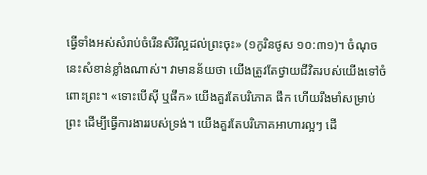ធ្វើទាំងអស់សំរាប់ចំរើនសិរីល្អដល់ព្រះចុះ» (១កូរិនថូស ១០:៣១)។ ចំណុចនេះសំខាន់ខ្លាំងណាស់។ វាមានន័យថា យើងត្រូវតែថ្វាយជីវិតរបស់យើងទៅចំពោះព្រះ។ «ទោះបើស៊ី ឬផឹក» យើងគួរតែបរិភោគ ផឹក ហើយរឹងមាំសម្រាប់ព្រះ ដើម្បីធ្វើការងាររបស់ទ្រង់។ យើងគួរតែបរិភោគអាហារល្អៗ ដើ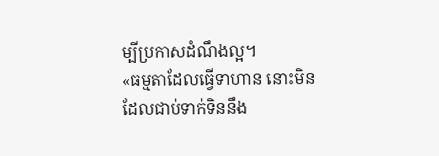ម្បីប្រកាសដំណឹងល្អ។
«ធម្មតាដែលធ្វើទាហាន នោះមិនដែលជាប់ទាក់ទិននឹង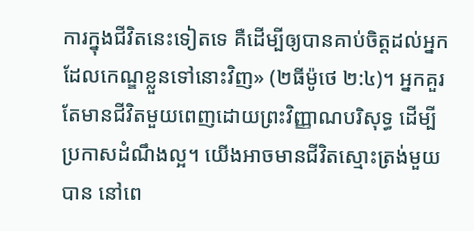ការក្នុងជីវិតនេះទៀតទេ គឺដើម្បីឲ្យបានគាប់ចិត្តដល់អ្នក ដែលកេណ្ឌខ្លួនទៅនោះវិញ» (២ធីម៉ូថេ ២:៤)។ អ្នកគួរតែមានជីវិតមួយពេញដោយព្រះវិញ្ញាណបរិសុទ្ធ ដើម្បីប្រកាសដំណឹងល្អ។ យើងអាចមានជីវិតស្មោះត្រង់មួយបាន នៅពេ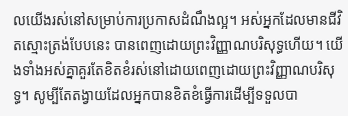លយើងរស់នៅសម្រាប់ការប្រកាសដំណឹងល្អ។ អស់អ្នកដែលមានជីវិតស្មោះត្រង់បែបនេះ បានពេញដោយព្រះវិញ្ញាណបរិសុទ្ធហើយ។ យើងទាំងអស់គ្នាគួរតែខិតខំរស់នៅដោយពេញដោយព្រះវិញ្ញាណបរិសុទ្ធ។ សូម្បីតែតង្វាយដែលអ្នកបានខិតខំធ្វើការដើម្បីទទួលបា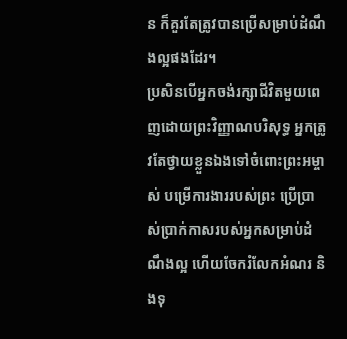ន ក៏គួរតែត្រូវបានប្រើសម្រាប់ដំណឹងល្អផងដែរ។
ប្រសិនបើអ្នកចង់រក្សាជីវិតមួយពេញដោយព្រះវិញ្ញាណបរិសុទ្ធ អ្នកត្រូវតែថ្វាយខ្លួនឯងទៅចំពោះព្រះអម្ចាស់ បម្រើការងាររបស់ព្រះ ប្រើប្រាស់ប្រាក់កាសរបស់អ្នកសម្រាប់ដំណឹងល្អ ហើយចែករំលែកអំណរ និងទុ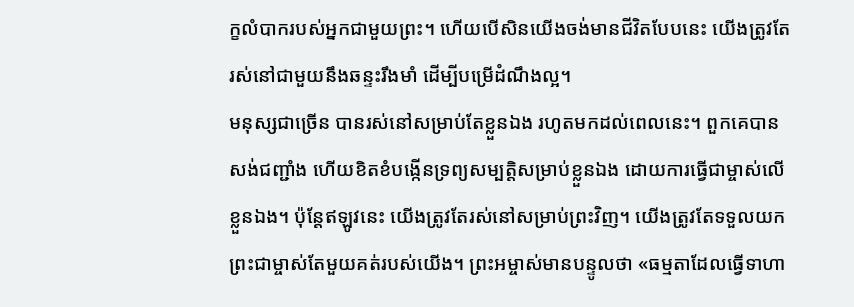ក្ខលំបាករបស់អ្នកជាមួយព្រះ។ ហើយបើសិនយើងចង់មានជីវិតបែបនេះ យើងត្រូវតែរស់នៅជាមួយនឹងឆន្ទះរឹងមាំ ដើម្បីបម្រើដំណឹងល្អ។
មនុស្សជាច្រើន បានរស់នៅសម្រាប់តែខ្លួនឯង រហូតមកដល់ពេលនេះ។ ពួកគេបានសង់ជញ្ជាំង ហើយខិតខំបង្កើនទ្រព្យសម្បត្តិសម្រាប់ខ្លួនឯង ដោយការធ្វើជាម្ចាស់លើខ្លួនឯង។ ប៉ុន្តែឥឡូវនេះ យើងត្រូវតែរស់នៅសម្រាប់ព្រះវិញ។ យើងត្រូវតែទទួលយកព្រះជាម្ចាស់តែមួយគត់របស់យើង។ ព្រះអម្ចាស់មានបន្ទូលថា «ធម្មតាដែលធ្វើទាហា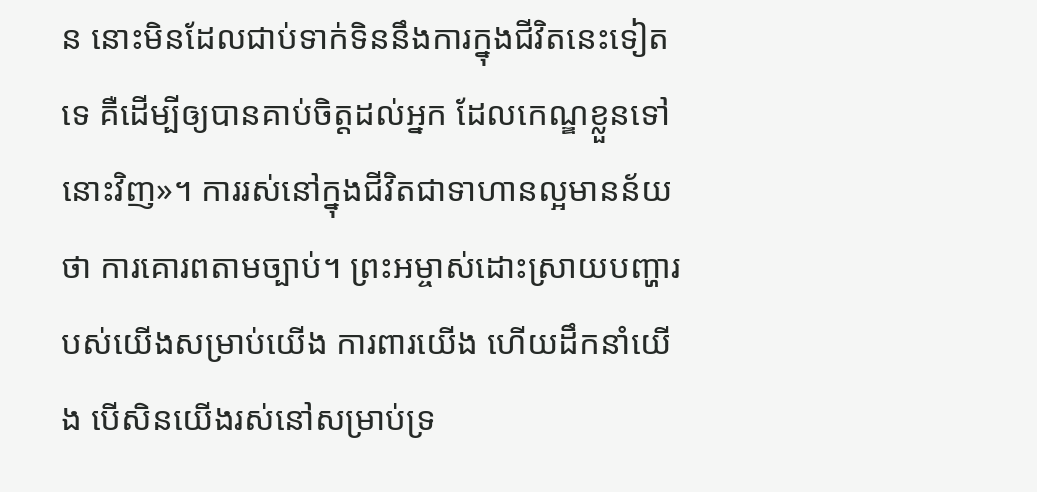ន នោះមិនដែលជាប់ទាក់ទិននឹងការក្នុងជីវិតនេះទៀតទេ គឺដើម្បីឲ្យបានគាប់ចិត្តដល់អ្នក ដែលកេណ្ឌខ្លួនទៅនោះវិញ»។ ការរស់នៅក្នុងជីវិតជាទាហានល្អមានន័យថា ការគោរពតាមច្បាប់។ ព្រះអម្ចាស់ដោះស្រាយបញ្ហារបស់យើងសម្រាប់យើង ការពារយើង ហើយដឹកនាំយើង បើសិនយើងរស់នៅសម្រាប់ទ្រ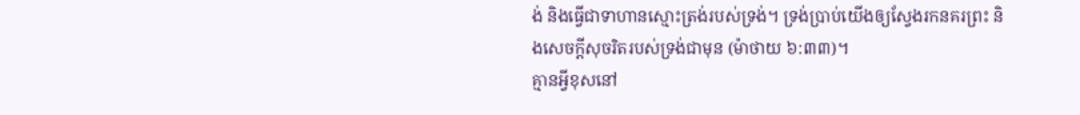ង់ និងធ្វើជាទាហានស្មោះត្រង់របស់ទ្រង់។ ទ្រង់ប្រាប់យើងឲ្យស្វែងរកនគរព្រះ និងសេចក្តីសុចរិតរបស់ទ្រង់ជាមុន (ម៉ាថាយ ៦:៣៣)។
គ្មានអ្វីខុសនៅ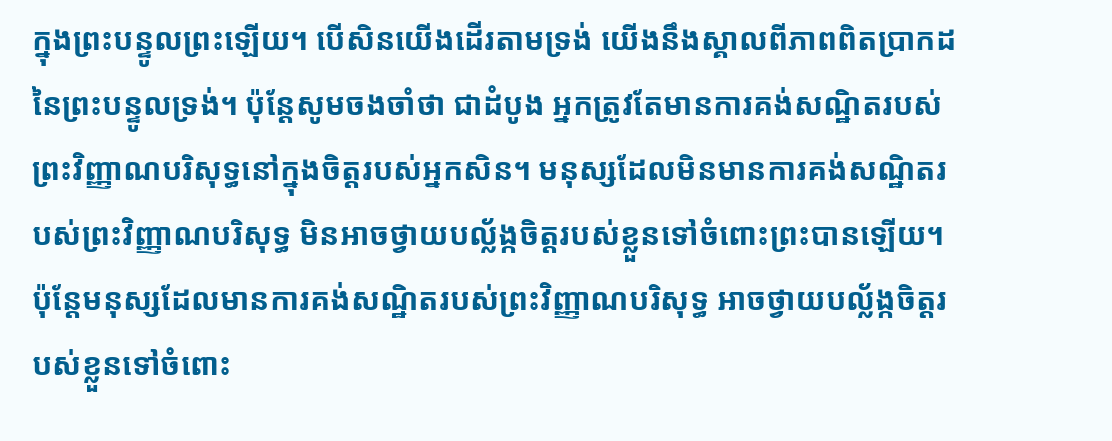ក្នុងព្រះបន្ទូលព្រះឡើយ។ បើសិនយើងដើរតាមទ្រង់ យើងនឹងស្គាលពីភាពពិតប្រាកដនៃព្រះបន្ទូលទ្រង់។ ប៉ុន្តែសូមចងចាំថា ជាដំបូង អ្នកត្រូវតែមានការគង់សណ្ឋិតរបស់ព្រះវិញ្ញាណបរិសុទ្ធនៅក្នុងចិត្តរបស់អ្នកសិន។ មនុស្សដែលមិនមានការគង់សណ្ឋិតរបស់ព្រះវិញ្ញាណបរិសុទ្ធ មិនអាចថ្វាយបល្ល័ង្កចិត្តរបស់ខ្លួនទៅចំពោះព្រះបានឡើយ។ ប៉ុន្តែមនុស្សដែលមានការគង់សណ្ឋិតរបស់ព្រះវិញ្ញាណបរិសុទ្ធ អាចថ្វាយបល្ល័ង្កចិត្តរបស់ខ្លួនទៅចំពោះ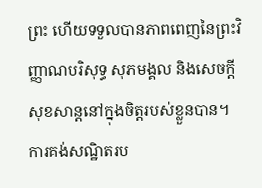ព្រះ ហើយទទួលបានភាពពេញនៃព្រះវិញ្ញាណបរិសុទ្ធ សុភមង្គល និងសេចក្តីសុខសាន្តនៅក្នុងចិត្តរបស់ខ្លួនបាន។
ការគង់សណ្ឋិតរប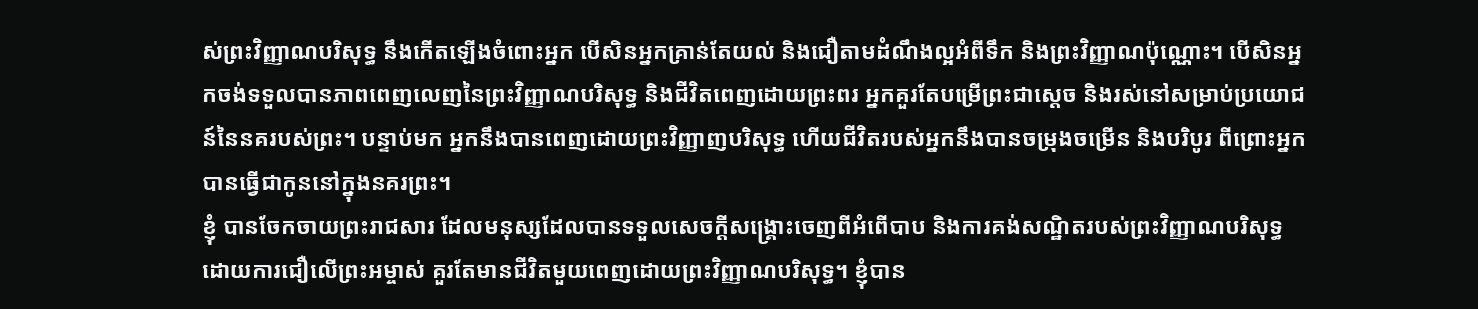ស់ព្រះវិញ្ញាណបរិសុទ្ធ នឹងកើតឡើងចំពោះអ្នក បើសិនអ្នកគ្រាន់តែយល់ និងជឿតាមដំណឹងល្អអំពីទឹក និងព្រះវិញ្ញាណប៉ុណ្ណោះ។ បើសិនអ្នកចង់ទទួលបានភាពពេញលេញនៃព្រះវិញ្ញាណបរិសុទ្ធ និងជីវិតពេញដោយព្រះពរ អ្នកគួរតែបម្រើព្រះជាស្តេច និងរស់នៅសម្រាប់ប្រយោជន៍នៃនគរបស់ព្រះ។ បន្ទាប់មក អ្នកនឹងបានពេញដោយព្រះវិញ្ញាញបរិសុទ្ធ ហើយជីវិតរបស់អ្នកនឹងបានចម្រុងចម្រើន និងបរិបូរ ពីព្រោះអ្នកបានធ្វើជាកូននៅក្នុងនគរព្រះ។
ខ្ញុំ បានចែកចាយព្រះរាជសារ ដែលមនុស្សដែលបានទទួលសេចក្តីសង្រ្គោះចេញពីអំពើបាប និងការគង់សណ្ឋិតរបស់ព្រះវិញ្ញាណបរិសុទ្ធ ដោយការជឿលើព្រះអម្ចាស់ គួរតែមានជីវិតមួយពេញដោយព្រះវិញ្ញាណបរិសុទ្ធ។ ខ្ញុំបាន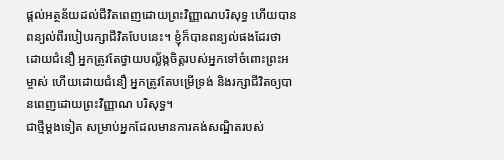ផ្តល់អត្ថន័យដល់ជីវិតពេញដោយព្រះវិញ្ញាណបរិសុទ្ធ ហើយបានពន្យល់ពីរបៀបរក្សាជីវិតបែបនេះ។ ខ្ញុំក៏បានពន្យល់ផងដែរថា ដោយជំនឿ អ្នកត្រូវតែថ្វាយបល្ល័ង្កចិត្តរបស់អ្នកទៅចំពោះព្រះអម្ចាស់ ហើយដោយជំនឿ អ្នកត្រូវតែបម្រើទ្រង់ និងរក្សាជីវិតឲ្យបានពេញដោយព្រះវិញ្ញាណ បរិសុទ្ធ។
ជាថ្មីម្តងទៀត សម្រាប់អ្នកដែលមានការគង់សណ្ឋិតរបស់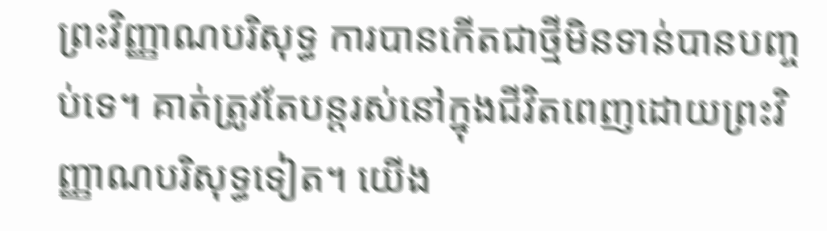ព្រះវិញ្ញាណបរិសុទ្ធ ការបានកើតជាថ្មីមិនទាន់បានបញ្ចប់ទេ។ គាត់ត្រូវតែបន្តរស់នៅក្នុងជីវិតពេញដោយព្រះវិញ្ញាណបរិសុទ្ធទៀត។ យើង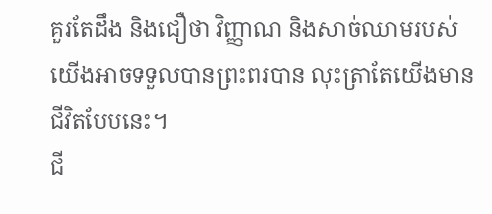គួរតែដឹង និងជឿថា វិញ្ញាណ និងសាច់ឈាមរបស់យើងអាចទទួលបានព្រះពរបាន លុះត្រាតែយើងមានជីវិតបែបនេះ។
ជី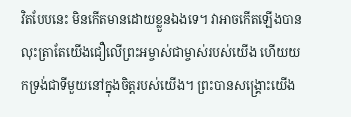វិតបែបនេះ មិនកើតមានដោយខ្លួនឯងទេ។ វាអាចកើតឡើងបាន លុះត្រាតែយើងជឿលើព្រះអម្ចាស់ជាម្ចាស់របស់យើង ហើយយកទ្រង់ជាទីមួយនៅក្នុងចិត្តរបស់យើង។ ព្រះបានសង្រ្គោះយើង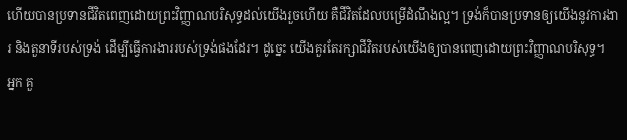ហើយបានប្រទានជីវិតពេញដោយព្រះវិញ្ញាណបរិសុទ្ធដល់យើងរួចហើយ គឺជីវិតដែលបម្រើដំណឹងល្អ។ ទ្រង់ក៏បានប្រទានឲ្យយើងនូវការងារ និងតួនាទីរបស់ទ្រង់ ដើម្បីធ្វើការងាររបស់ទ្រង់ផងដែរ។ ដូច្នេះ យើងគួរតែរក្សាជីវិតរបស់យើងឲ្យបានពេញដោយព្រះវិញ្ញាណបរិសុទ្ធ។
អ្នក គួ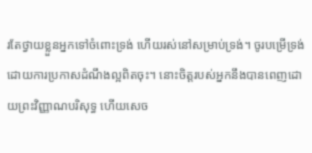រតែថ្វាយខ្លួនអ្នកទៅចំពោះទ្រង់ ហើយរស់នៅសម្រាប់ទ្រង់។ ចូរបម្រើទ្រង់ ដោយការប្រកាសដំណឹងល្អពិតចុះ។ នោះចិត្តរបស់អ្នកនឹងបានពេញដោយព្រះវិញ្ញាណបរិសុទ្ធ ហើយសេច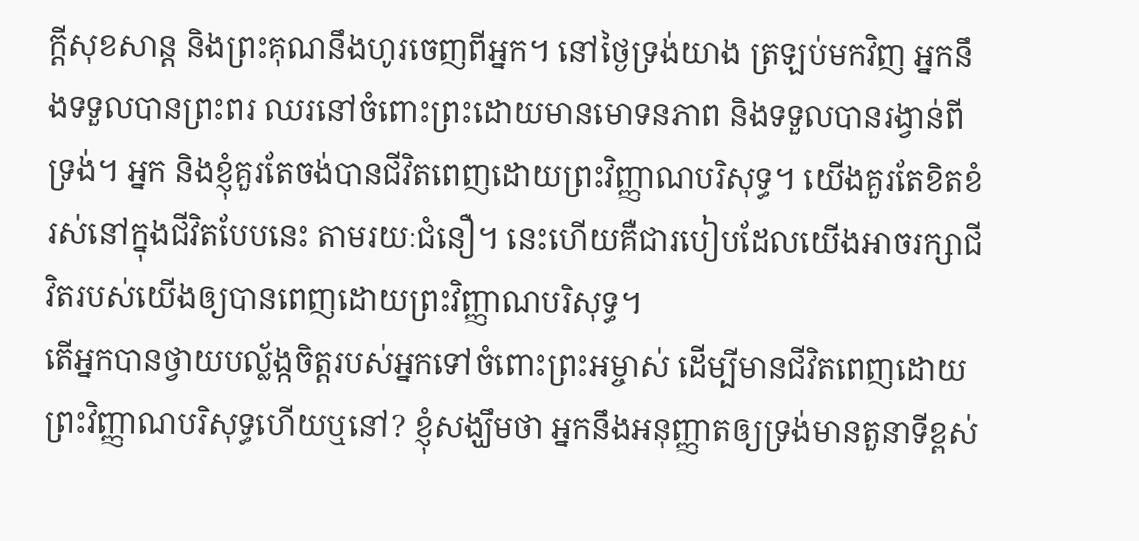ក្តីសុខសាន្ត និងព្រះគុណនឹងហូរចេញពីអ្នក។ នៅថ្ងៃទ្រង់យាង ត្រឡប់មកវិញ អ្នកនឹងទទួលបានព្រះពរ ឈរនៅចំពោះព្រះដោយមានមោទនភាព និងទទួលបានរង្វាន់ពីទ្រង់។ អ្នក និងខ្ញុំគួរតែចង់បានជីវិតពេញដោយព្រះវិញ្ញាណបរិសុទ្ធ។ យើងគួរតែខិតខំរស់នៅក្នុងជីវិតបែបនេះ តាមរយៈជំនឿ។ នេះហើយគឺជារបៀបដែលយើងអាចរក្សាជីវិតរបស់យើងឲ្យបានពេញដោយព្រះវិញ្ញាណបរិសុទ្ធ។
តើអ្នកបានថ្វាយបល្ល័ង្កចិត្តរបស់អ្នកទៅចំពោះព្រះអម្ចាស់ ដើម្បីមានជីវិតពេញដោយព្រះវិញ្ញាណបរិសុទ្ធហើយឬនៅ? ខ្ញុំសង្ឃឹមថា អ្នកនឹងអនុញ្ញាតឲ្យទ្រង់មានតួនាទីខ្ពស់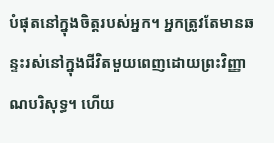បំផុតនៅក្នុងចិត្តរបស់អ្នក។ អ្នកត្រូវតែមានឆន្ទះរស់នៅក្នុងជីវិតមួយពេញដោយព្រះវិញ្ញាណបរិសុទ្ធ។ ហើយ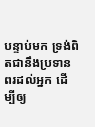បន្ទាប់មក ទ្រង់ពិតជានឹងប្រទានពរដល់អ្នក ដើម្បីឲ្យ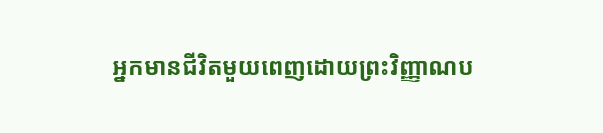អ្នកមានជីវិតមួយពេញដោយព្រះវិញ្ញាណប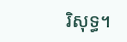រិសុទ្ធ។